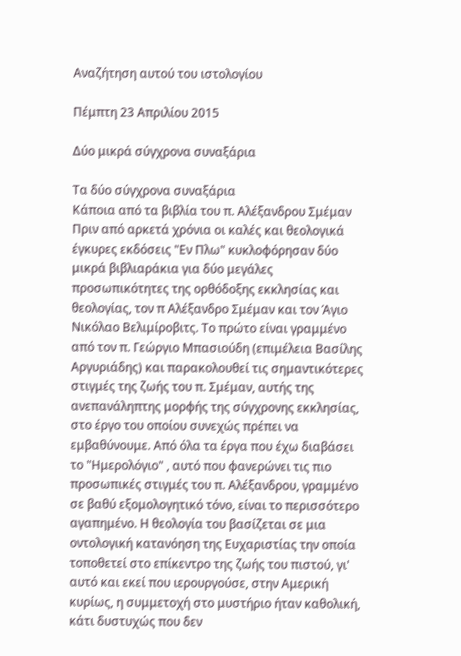Αναζήτηση αυτού του ιστολογίου

Πέμπτη 23 Απριλίου 2015

Δύο μικρά σύγχρονα συναξάρια

Τα δύο σύγχρονα συναξάρια
Κάποια από τα βιβλία του π. Αλέξανδρου Σμέμαν
Πριν από αρκετά χρόνια οι καλές και θεολογικά έγκυρες εκδόσεις "Εν Πλω" κυκλοφόρησαν δύο μικρά βιβλιαράκια για δύο μεγάλες προσωπικότητες της ορθόδοξης εκκλησίας και θεολογίας, τον π Αλέξανδρο Σμέμαν και τον Άγιο Νικόλαο Βελιμίροβιτς. Το πρώτο είναι γραμμένο από τον π. Γεώργιο Μπασιούδη (επιμέλεια Βασίλης Αργυριάδης) και παρακολουθεί τις σημαντικότερες στιγμές της ζωής του π. Σμέμαν, αυτής της ανεπανάληπτης μορφής της σύγχρονης εκκλησίας, στο έργο του οποίου συνεχώς πρέπει να εμβαθύνουμε. Από όλα τα έργα που έχω διαβάσει το "Ημερολόγιο" , αυτό που φανερώνει τις πιο προσωπικές στιγμές του π. Αλέξανδρου, γραμμένο σε βαθύ εξομολογητικό τόνο, είναι το περισσότερο αγαπημένο. Η θεολογία του βασίζεται σε μια οντολογική κατανόηση της Ευχαριστίας την οποία τοποθετεί στο επίκεντρο της ζωής του πιστού, γι' αυτό και εκεί που ιερουργούσε, στην Αμερική κυρίως, η συμμετοχή στο μυστήριο ήταν καθολική, κάτι δυστυχώς που δεν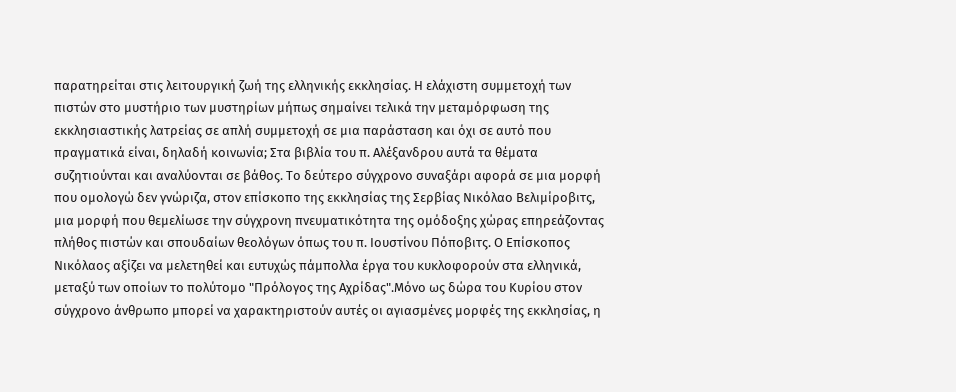παρατηρείται στις λειτουργική ζωή της ελληνικής εκκλησίας. Η ελάχιστη συμμετοχή των πιστών στο μυστήριο των μυστηρίων μήπως σημαίνει τελικά την μεταμόρφωση της εκκλησιαστικής λατρείας σε απλή συμμετοχή σε μια παράσταση και όχι σε αυτό που πραγματικά είναι, δηλαδή κοινωνία; Στα βιβλία του π. Αλέξανδρου αυτά τα θέματα συζητιούνται και αναλύονται σε βάθος. Το δεύτερο σύγχρονο συναξάρι αφορά σε μια μορφή που ομολογώ δεν γνώριζα, στον επίσκοπο της εκκλησίας της Σερβίας Νικόλαο Βελιμίροβιτς, μια μορφή που θεμελίωσε την σύγχρονη πνευματικότητα της ομόδοξης χώρας επηρεάζοντας πλήθος πιστών και σπουδαίων θεολόγων όπως του π. Ιουστίνου Πόποβιτς. Ο Επίσκοπος Νικόλαος αξίζει να μελετηθεί και ευτυχώς πάμπολλα έργα του κυκλοφορούν στα ελληνικά, μεταξύ των οποίων το πολύτομο "Πρόλογος της Αχρίδας".Μόνο ως δώρα του Κυρίου στον σύγχρονο άνθρωπο μπορεί να χαρακτηριστούν αυτές οι αγιασμένες μορφές της εκκλησίας, η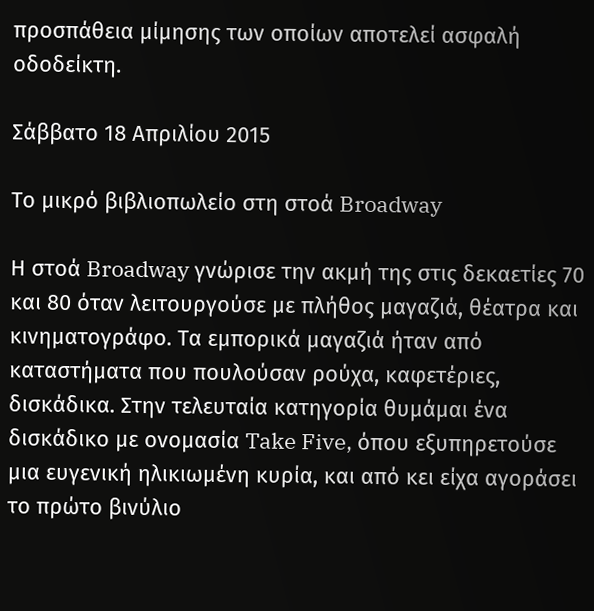προσπάθεια μίμησης των οποίων αποτελεί ασφαλή οδοδείκτη.

Σάββατο 18 Απριλίου 2015

Το μικρό βιβλιοπωλείο στη στοά Broadway

Η στοά Broadway γνώρισε την ακμή της στις δεκαετίες 70 και 80 όταν λειτουργούσε με πλήθος μαγαζιά, θέατρα και κινηματογράφο. Τα εμπορικά μαγαζιά ήταν από καταστήματα που πουλούσαν ρούχα, καφετέριες, δισκάδικα. Στην τελευταία κατηγορία θυμάμαι ένα δισκάδικο με ονομασία Take Five, όπου εξυπηρετούσε μια ευγενική ηλικιωμένη κυρία, και από κει είχα αγοράσει το πρώτο βινύλιο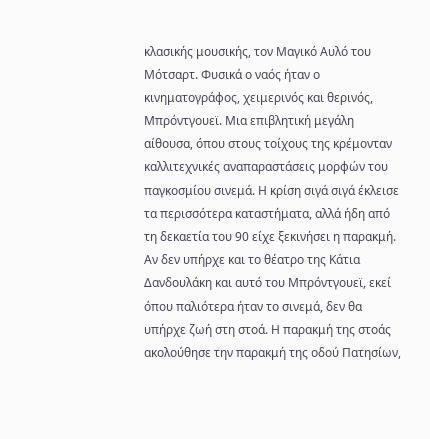κλασικής μουσικής, τον Μαγικό Αυλό του Μότσαρτ. Φυσικά ο ναός ήταν ο κινηματογράφος, χειμερινός και θερινός, Μπρόντγουεϊ. Μια επιβλητική μεγάλη αίθουσα, όπου στους τοίχους της κρέμονταν καλλιτεχνικές αναπαραστάσεις μορφών του παγκοσμίου σινεμά. Η κρίση σιγά σιγά έκλεισε τα περισσότερα καταστήματα, αλλά ήδη από τη δεκαετία του 90 είχε ξεκινήσει η παρακμή. Αν δεν υπήρχε και το θέατρο της Κάτια Δανδουλάκη και αυτό του Μπρόντγουεϊ, εκεί όπου παλιότερα ήταν το σινεμά, δεν θα υπήρχε ζωή στη στοά. Η παρακμή της στοάς ακολούθησε την παρακμή της οδού Πατησίων,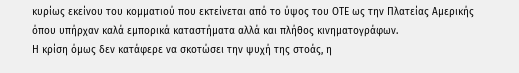κυρίως εκείνου του κομματιού που εκτείνεται από το ύψος του ΟΤΕ ως την Πλατείας Αμερικής όπου υπήρχαν καλά εμπορικά καταστήματα αλλά και πλήθος κινηματογράφων.
Η κρίση όμως δεν κατάφερε να σκοτώσει την ψυχή της στοάς, η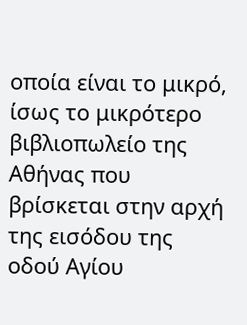οποία είναι το μικρό, ίσως το μικρότερο βιβλιοπωλείο της Αθήνας που βρίσκεται στην αρχή της εισόδου της οδού Αγίου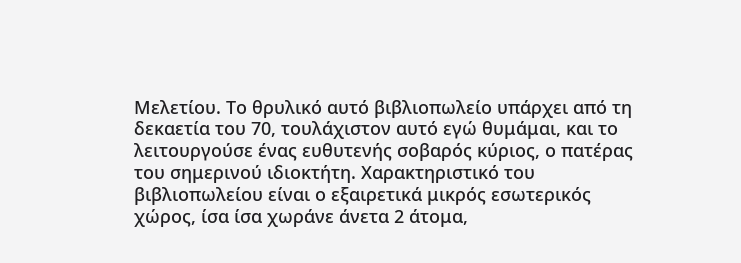Μελετίου. Το θρυλικό αυτό βιβλιοπωλείο υπάρχει από τη δεκαετία του 70, τουλάχιστον αυτό εγώ θυμάμαι, και το λειτουργούσε ένας ευθυτενής σοβαρός κύριος, ο πατέρας του σημερινού ιδιοκτήτη. Χαρακτηριστικό του βιβλιοπωλείου είναι ο εξαιρετικά μικρός εσωτερικός χώρος, ίσα ίσα χωράνε άνετα 2 άτομα,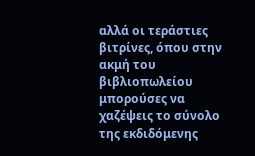αλλά οι τεράστιες βιτρίνες, όπου στην ακμή του βιβλιοπωλείου μπορούσες να χαζέψεις το σύνολο της εκδιδόμενης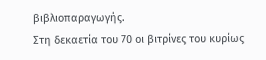βιβλιοπαραγωγής.
Στη δεκαετία του 70 οι βιτρίνες του κυρίως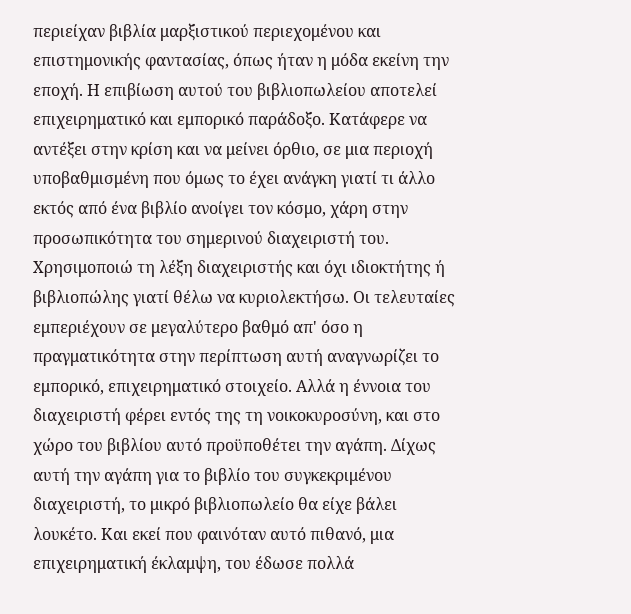περιείχαν βιβλία μαρξιστικού περιεχομένου και επιστημονικής φαντασίας, όπως ήταν η μόδα εκείνη την εποχή. Η επιβίωση αυτού του βιβλιοπωλείου αποτελεί επιχειρηματικό και εμπορικό παράδοξο. Κατάφερε να αντέξει στην κρίση και να μείνει όρθιο, σε μια περιοχή υποβαθμισμένη που όμως το έχει ανάγκη γιατί τι άλλο εκτός από ένα βιβλίο ανοίγει τον κόσμο, χάρη στην προσωπικότητα του σημερινού διαχειριστή του. Χρησιμοποιώ τη λέξη διαχειριστής και όχι ιδιοκτήτης ή βιβλιοπώλης γιατί θέλω να κυριολεκτήσω. Οι τελευταίες εμπεριέχουν σε μεγαλύτερο βαθμό απ' όσο η πραγματικότητα στην περίπτωση αυτή αναγνωρίζει το εμπορικό, επιχειρηματικό στοιχείο. Αλλά η έννοια του διαχειριστή φέρει εντός της τη νοικοκυροσύνη, και στο χώρο του βιβλίου αυτό προϋποθέτει την αγάπη. Δίχως αυτή την αγάπη για το βιβλίο του συγκεκριμένου διαχειριστή, το μικρό βιβλιοπωλείο θα είχε βάλει λουκέτο. Και εκεί που φαινόταν αυτό πιθανό, μια επιχειρηματική έκλαμψη, του έδωσε πολλά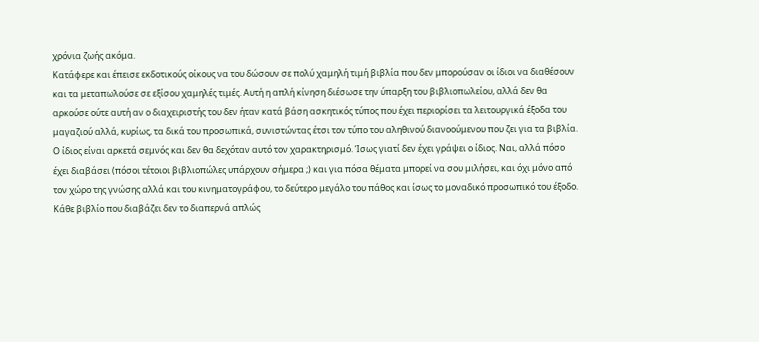χρόνια ζωής ακόμα.
Κατάφερε και έπεισε εκδοτικούς οίκους να του δώσουν σε πολύ χαμηλή τιμή βιβλία που δεν μπορούσαν οι ίδιοι να διαθέσουν και τα μεταπωλούσε σε εξίσου χαμηλές τιμές. Αυτή η απλή κίνηση διέσωσε την ύπαρξη του βιβλιοπωλείου, αλλά δεν θα αρκούσε ούτε αυτή αν ο διαχειριστής του δεν ήταν κατά βάση ασκητικός τύπος που έχει περιορίσει τα λειτουργικά έξοδα του μαγαζιού αλλά, κυρίως, τα δικά του προσωπικά, συνιστώντας έτσι τον τύπο του αληθινού διανοούμενου που ζει για τα βιβλία. Ο ίδιος είναι αρκετά σεμνός και δεν θα δεχόταν αυτό τον χαρακτηρισμό. Ίσως γιατί δεν έχει γράψει ο ίδιος. Ναι, αλλά πόσο έχει διαβάσει (πόσοι τέτοιοι βιβλιοπώλες υπάρχουν σήμερα ;) και για πόσα θέματα μπορεί να σου μιλήσει, και όχι μόνο από τον χώρο της γνώσης αλλά και του κινηματογράφου, το δεύτερο μεγάλο του πάθος και ίσως το μοναδικό προσωπικό του έξοδο. Κάθε βιβλίο που διαβάζει δεν το διαπερνά απλώς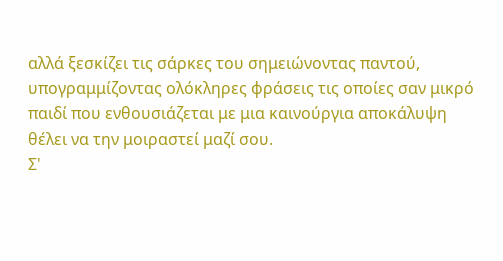αλλά ξεσκίζει τις σάρκες του σημειώνοντας παντού, υπογραμμίζοντας ολόκληρες φράσεις τις οποίες σαν μικρό παιδί που ενθουσιάζεται με μια καινούργια αποκάλυψη θέλει να την μοιραστεί μαζί σου.
Σ'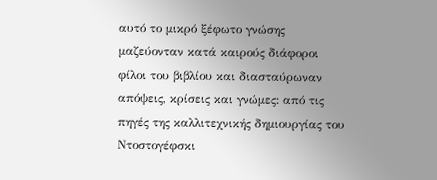αυτό το μικρό ξέφωτο γνώσης μαζεύονταν κατά καιρούς διάφοροι φίλοι του βιβλίου και διασταύρωναν απόψεις, κρίσεις και γνώμες: από τις πηγές της καλλιτεχνικής δημιουργίας του Ντοστογέφσκι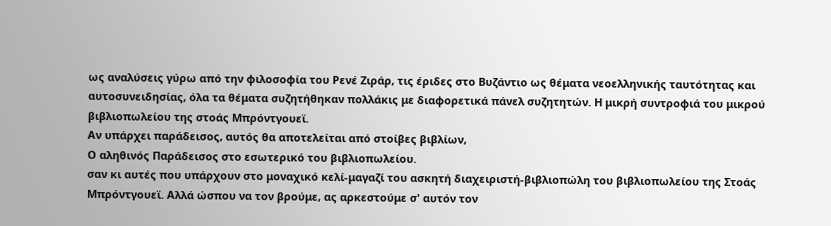ως αναλύσεις γύρω από την φιλοσοφία του Ρενέ Ζιράρ, τις έριδες στο Βυζάντιο ως θέματα νεοελληνικής ταυτότητας και αυτοσυνειδησίας, όλα τα θέματα συζητήθηκαν πολλάκις με διαφορετικά πάνελ συζητητών. Η μικρή συντροφιά του μικρού βιβλιοπωλείου της στοάς Μπρόντγουεϊ.
Αν υπάρχει παράδεισος, αυτός θα αποτελείται από στοίβες βιβλίων,
Ο αληθινός Παράδεισος στο εσωτερικό του βιβλιοπωλείου.
σαν κι αυτές που υπάρχουν στο μοναχικό κελί-μαγαζί του ασκητή διαχειριστή-βιβλιοπώλη του βιβλιοπωλείου της Στοάς Μπρόντγουεϊ. Αλλά ώσπου να τον βρούμε, ας αρκεστούμε σ' αυτόν τον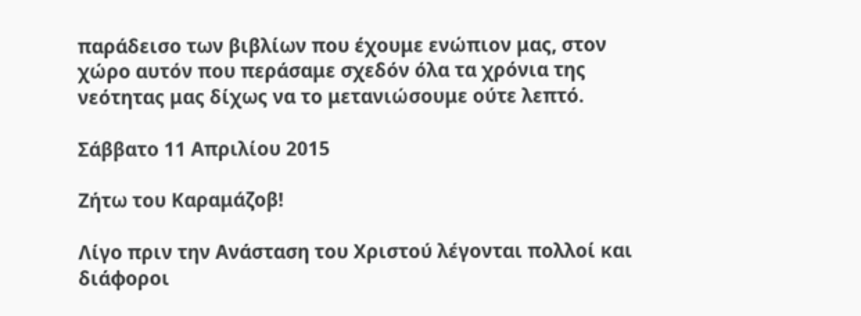παράδεισο των βιβλίων που έχουμε ενώπιον μας, στον χώρο αυτόν που περάσαμε σχεδόν όλα τα χρόνια της νεότητας μας δίχως να το μετανιώσουμε ούτε λεπτό.

Σάββατο 11 Απριλίου 2015

Ζήτω του Καραμάζοβ!

Λίγο πριν την Ανάσταση του Χριστού λέγονται πολλοί και διάφοροι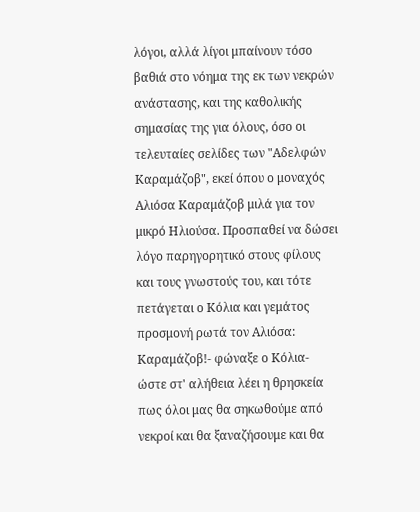λόγοι, αλλά λίγοι μπαίνουν τόσο βαθιά στο νόημα της εκ των νεκρών ανάστασης, και της καθολικής σημασίας της για όλους, όσο οι τελευταίες σελίδες των "Αδελφών Καραμάζοβ", εκεί όπου ο μοναχός Αλιόσα Καραμάζοβ μιλά για τον μικρό Ηλιούσα. Προσπαθεί να δώσει λόγο παρηγορητικό στους φίλους και τους γνωστούς του, και τότε πετάγεται ο Κόλια και γεμάτος προσμονή ρωτά τον Αλιόσα:
Καραμάζοβ!- φώναξε ο Κόλια- ώστε στ' αλήθεια λέει η θρησκεία πως όλοι μας θα σηκωθούμε από νεκροί και θα ξαναζήσουμε και θα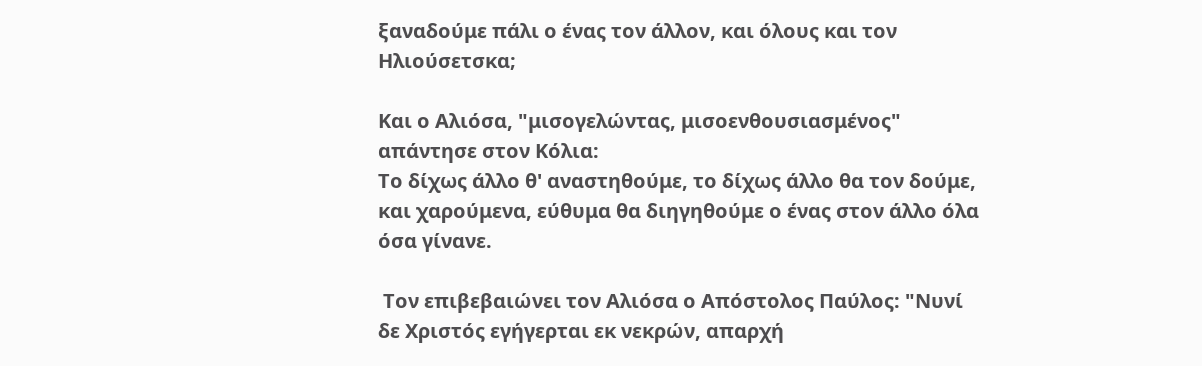ξαναδούμε πάλι ο ένας τον άλλον, και όλους και τον Ηλιούσετσκα;

Και ο Αλιόσα, "μισογελώντας, μισοενθουσιασμένος" απάντησε στον Κόλια:
Το δίχως άλλο θ' αναστηθούμε, το δίχως άλλο θα τον δούμε, και χαρούμενα, εύθυμα θα διηγηθούμε ο ένας στον άλλο όλα όσα γίνανε.

 Τον επιβεβαιώνει τον Αλιόσα ο Απόστολος Παύλος: "Νυνί δε Χριστός εγήγερται εκ νεκρών, απαρχή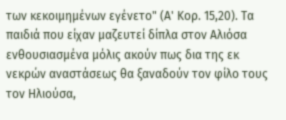των κεκοιμημένων εγένετο" (Α' Κορ. 15,20). Τα παιδιά που είχαν μαζευτεί δίπλα στον Αλιόσα ενθουσιασμένα μόλις ακούν πως δια της εκ νεκρών αναστάσεως θα ξαναδούν τον φίλο τους τον Ηλιούσα,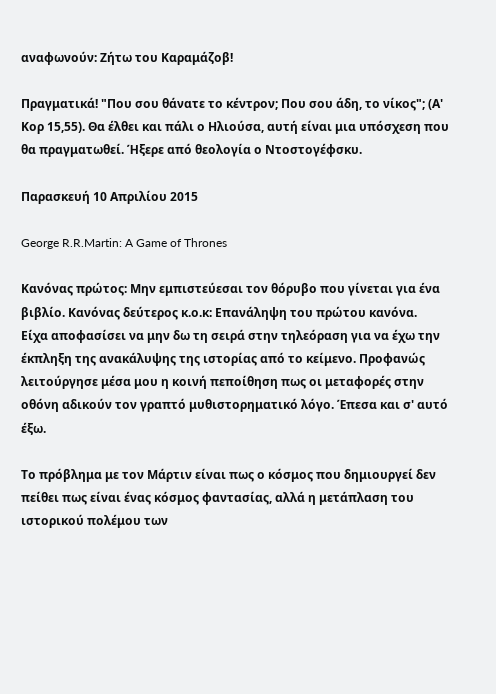αναφωνούν: Ζήτω του Καραμάζοβ!

Πραγματικά! "Που σου θάνατε το κέντρον; Που σου άδη, το νίκος"; (Α' Κορ 15,55). Θα έλθει και πάλι ο Ηλιούσα, αυτή είναι μια υπόσχεση που θα πραγματωθεί. Ήξερε από θεολογία ο Ντοστογέφσκυ.

Παρασκευή 10 Απριλίου 2015

George R.R.Martin: A Game of Thrones

Κανόνας πρώτος: Μην εμπιστεύεσαι τον θόρυβο που γίνεται για ένα βιβλίο. Κανόνας δεύτερος κ.ο.κ: Επανάληψη του πρώτου κανόνα.
Είχα αποφασίσει να μην δω τη σειρά στην τηλεόραση για να έχω την έκπληξη της ανακάλυψης της ιστορίας από το κείμενο. Προφανώς λειτούργησε μέσα μου η κοινή πεποίθηση πως οι μεταφορές στην οθόνη αδικούν τον γραπτό μυθιστορηματικό λόγο. Έπεσα και σ' αυτό έξω.

Το πρόβλημα με τον Μάρτιν είναι πως ο κόσμος που δημιουργεί δεν πείθει πως είναι ένας κόσμος φαντασίας, αλλά η μετάπλαση του ιστορικού πολέμου των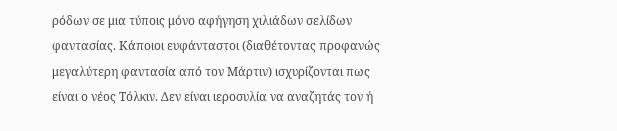ρόδων σε μια τύποις μόνο αφήγηση χιλιάδων σελίδων φαντασίας. Κάποιοι ευφάνταστοι (διαθέτοντας προφανώς μεγαλύτερη φαντασία από τον Μάρτιν) ισχυρίζονται πως είναι ο νέος Τόλκιν. Δεν είναι ιεροσυλία να αναζητάς τον ή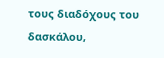τους διαδόχους του δασκάλου,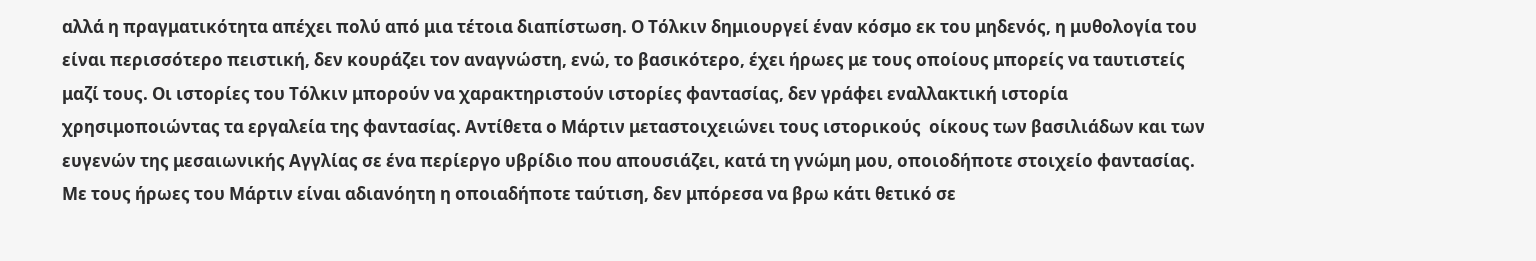αλλά η πραγματικότητα απέχει πολύ από μια τέτοια διαπίστωση. Ο Τόλκιν δημιουργεί έναν κόσμο εκ του μηδενός, η μυθολογία του είναι περισσότερο πειστική, δεν κουράζει τον αναγνώστη, ενώ, το βασικότερο, έχει ήρωες με τους οποίους μπορείς να ταυτιστείς μαζί τους. Οι ιστορίες του Τόλκιν μπορούν να χαρακτηριστούν ιστορίες φαντασίας, δεν γράφει εναλλακτική ιστορία χρησιμοποιώντας τα εργαλεία της φαντασίας. Αντίθετα ο Μάρτιν μεταστοιχειώνει τους ιστορικούς  οίκους των βασιλιάδων και των ευγενών της μεσαιωνικής Αγγλίας σε ένα περίεργο υβρίδιο που απουσιάζει, κατά τη γνώμη μου, οποιοδήποτε στοιχείο φαντασίας. Με τους ήρωες του Μάρτιν είναι αδιανόητη η οποιαδήποτε ταύτιση, δεν μπόρεσα να βρω κάτι θετικό σε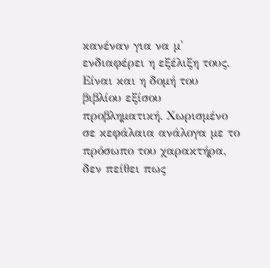κανέναν για να μ' ενδιαφέρει η εξέλιξη τους.
Είναι και η δομή του βιβλίου εξίσου προβληματική. Χωρισμένο σε κεφάλαια ανάλογα με το πρόσωπο του χαρακτήρα, δεν πείθει πως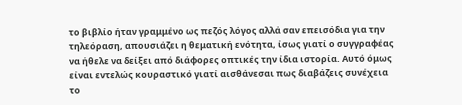το βιβλίο ήταν γραμμένο ως πεζός λόγος αλλά σαν επεισόδια για την τηλεόραση, απουσιάζει η θεματική ενότητα, ίσως γιατί ο συγγραφέας να ήθελε να δείξει από διάφορες οπτικές την ίδια ιστορία. Αυτό όμως είναι εντελώς κουραστικό γιατί αισθάνεσαι πως διαβάζεις συνέχεια το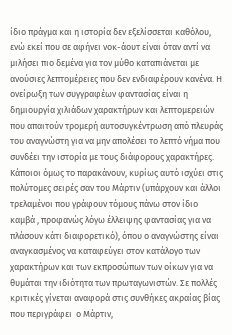ίδιο πράγμα και η ιστορία δεν εξελίσσεται καθόλου, ενώ εκεί που σε αφήνει νοκ-άουτ είναι όταν αντί να μιλήσει πιο δεμένα για τον μύθο καταπιάνεται με ανούσιες λεπτομέρειες που δεν ενδιαφέρουν κανένα. Η ονείρωξη των συγγραφέων φαντασίας είναι η δημιουργία χιλιάδων χαρακτήρων και λεπτομερειών που απαιτούν τρομερή αυτοσυγκέντρωση από πλευράς του αναγνώστη για να μην απολέσει το λεπτό νήμα που συνδέει την ιστορία με τους διάφορους χαρακτήρες. Κάποιοι όμως το παρακάνουν, κυρίως αυτό ισχύει στις πολύτομες σειρές σαν του Μάρτιν (υπάρχουν και άλλοι τρελαμένοι που γράφουν τόμους πάνω στον ίδιο καμβά , προφανώς λόγω έλλειψης φαντασίας για να πλάσουν κάτι διαφορετικό), όπου ο αναγνώστης είναι αναγκασμένος να καταφεύγει στον κατάλογο των χαρακτήρων και των εκπροσώπων των οίκων για να θυμάται την ιδιότητα των πρωταγωνιστών. Σε πολλές κριτικές γίνεται αναφορά στις συνθήκες ακραίας βίας που περιγράφει  ο Μάρτιν,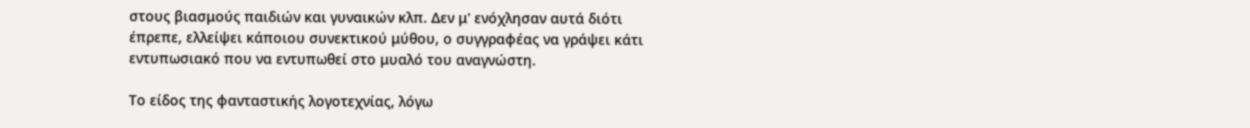στους βιασμούς παιδιών και γυναικών κλπ. Δεν μ' ενόχλησαν αυτά διότι έπρεπε, ελλείψει κάποιου συνεκτικού μύθου, ο συγγραφέας να γράψει κάτι εντυπωσιακό που να εντυπωθεί στο μυαλό του αναγνώστη.

Το είδος της φανταστικής λογοτεχνίας, λόγω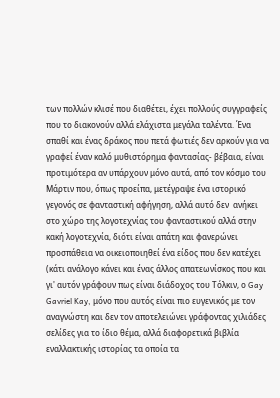των πολλών κλισέ που διαθέτει, έχει πολλούς συγγραφείς που το διακονούν αλλά ελάχιστα μεγάλα ταλέντα. Ένα σπαθί και ένας δράκος που πετά φωτιές δεν αρκούν για να γραφεί έναν καλό μυθιστόρημα φαντασίας- βέβαια, είναι προτιμότερα αν υπάρχουν μόνο αυτά, από τον κόσμο του Μάρτιν που, όπως προείπα, μετέγραψε ένα ιστορικό γεγονός σε φανταστική αφήγηση, αλλά αυτό δεν  ανήκει στο χώρο της λογοτεχνίας του φανταστικού αλλά στην κακή λογοτεχνία, διότι είναι απάτη και φανερώνει προσπάθεια να οικειοποιηθεί ένα είδος που δεν κατέχει (κάτι ανάλογο κάνει και ένας άλλος απατεωνίσκος που και γι' αυτόν γράφουν πως είναι διάδοχος του Τόλκιν, ο Gay Gavriel Kay, μόνο που αυτός είναι πιο ευγενικός με τον αναγνώστη και δεν τον αποτελειώνει γράφοντας χιλιάδες σελίδες για το ίδιο θέμα, αλλά διαφορετικά βιβλία εναλλακτικής ιστορίας τα οποία τα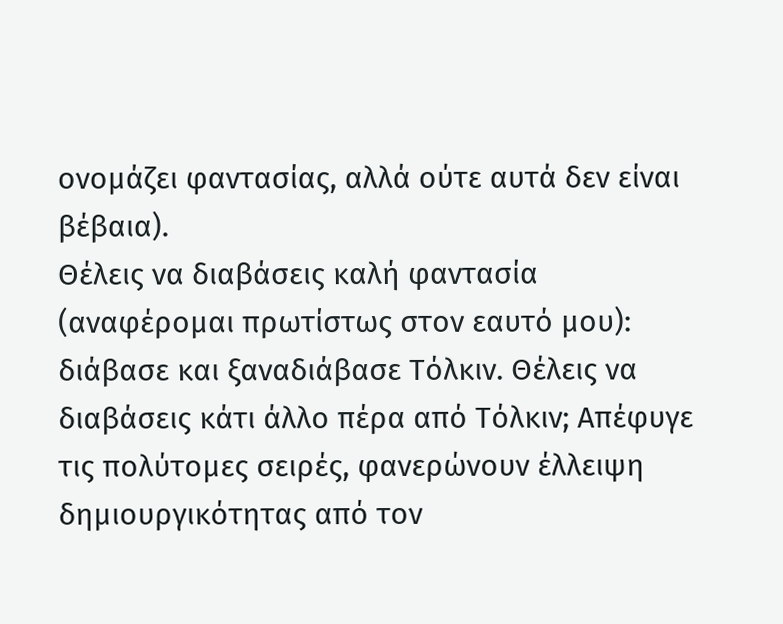ονομάζει φαντασίας, αλλά ούτε αυτά δεν είναι βέβαια).
Θέλεις να διαβάσεις καλή φαντασία (αναφέρομαι πρωτίστως στον εαυτό μου): διάβασε και ξαναδιάβασε Τόλκιν. Θέλεις να διαβάσεις κάτι άλλο πέρα από Τόλκιν; Απέφυγε τις πολύτομες σειρές, φανερώνουν έλλειψη δημιουργικότητας από τον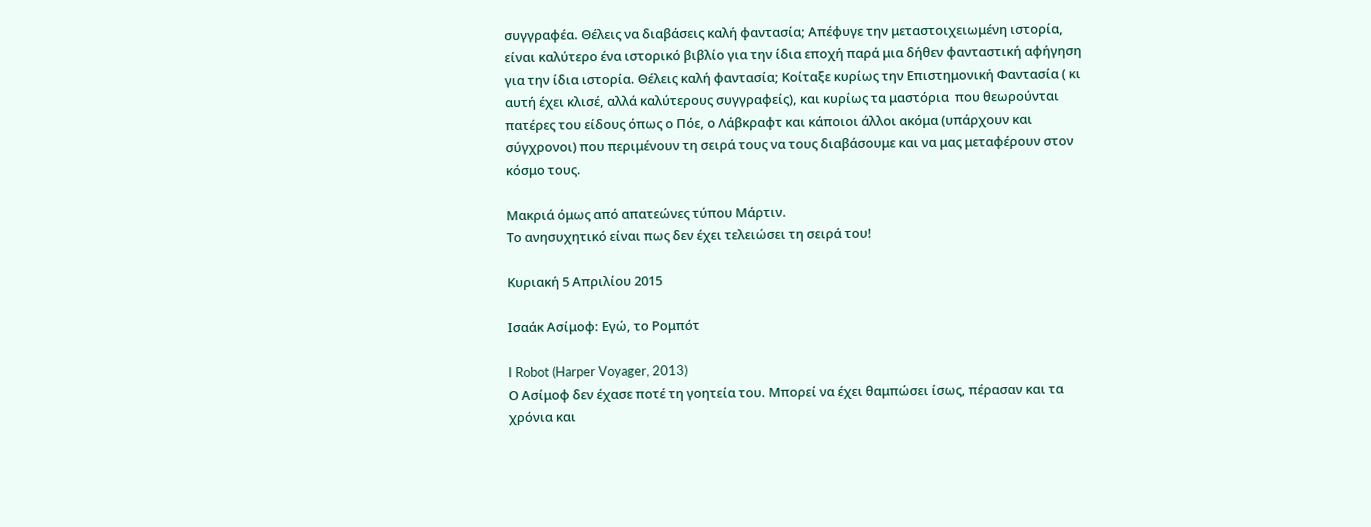συγγραφέα. Θέλεις να διαβάσεις καλή φαντασία; Απέφυγε την μεταστοιχειωμένη ιστορία, είναι καλύτερο ένα ιστορικό βιβλίο για την ίδια εποχή παρά μια δήθεν φανταστική αφήγηση για την ίδια ιστορία. Θέλεις καλή φαντασία; Κοίταξε κυρίως την Επιστημονική Φαντασία ( κι αυτή έχει κλισέ, αλλά καλύτερους συγγραφείς), και κυρίως τα μαστόρια  που θεωρούνται πατέρες του είδους όπως ο Πόε, ο Λάβκραφτ και κάποιοι άλλοι ακόμα (υπάρχουν και σύγχρονοι) που περιμένουν τη σειρά τους να τους διαβάσουμε και να μας μεταφέρουν στον κόσμο τους.

Μακριά όμως από απατεώνες τύπου Μάρτιν.
Το ανησυχητικό είναι πως δεν έχει τελειώσει τη σειρά του!

Κυριακή 5 Απριλίου 2015

Ισαάκ Ασίμοφ: Εγώ, το Ρομπότ

I Robot (Harper Voyager, 2013)
Ο Ασίμοφ δεν έχασε ποτέ τη γοητεία του. Μπορεί να έχει θαμπώσει ίσως, πέρασαν και τα χρόνια και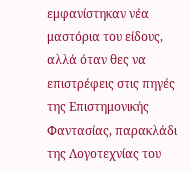εμφανίστηκαν νέα μαστόρια του είδους, αλλά όταν θες να επιστρέφεις στις πηγές της Επιστημονικής Φαντασίας, παρακλάδι της Λογοτεχνίας του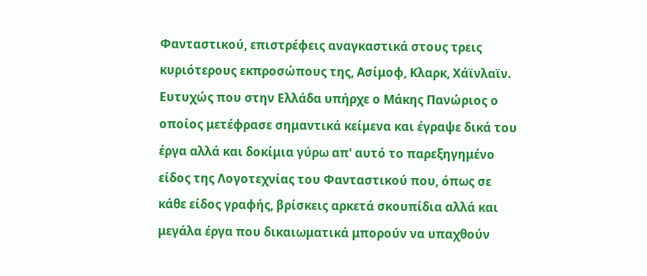Φανταστικού, επιστρέφεις αναγκαστικά στους τρεις κυριότερους εκπροσώπους της, Ασίμοφ, Κλαρκ, Χάϊνλαϊν. Ευτυχώς που στην Ελλάδα υπήρχε ο Μάκης Πανώριος ο οποίος μετέφρασε σημαντικά κείμενα και έγραψε δικά του έργα αλλά και δοκίμια γύρω απ' αυτό το παρεξηγημένο είδος της Λογοτεχνίας του Φανταστικού που, όπως σε κάθε είδος γραφής, βρίσκεις αρκετά σκουπίδια αλλά και μεγάλα έργα που δικαιωματικά μπορούν να υπαχθούν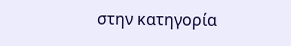στην κατηγορία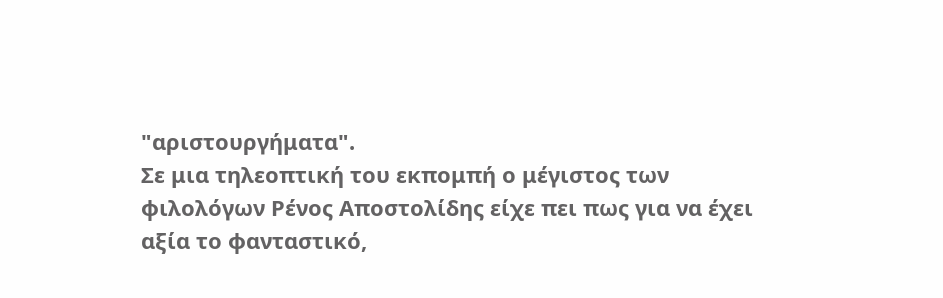"αριστουργήματα".
Σε μια τηλεοπτική του εκπομπή ο μέγιστος των φιλολόγων Ρένος Αποστολίδης είχε πει πως για να έχει αξία το φανταστικό,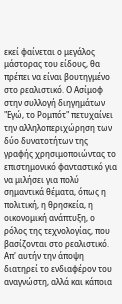εκεί φαίνεται ο μεγάλος μάστορας του είδους, θα πρέπει να είναι βουτηγμένο στο ρεαλιστικό. Ο Ασίμοφ στην συλλογή διηγημάτων "Εγώ, το Ρομπότ" πετυχαίνει την αλληλοπεριχώρηση των δύο δυνατοτήτων της γραφής χρησιμοποιώντας το επιστημονικό φανταστικό για να μιλήσει για πολύ σημαντικά θέματα, όπως η πολιτική, η θρησκεία, η οικονομική ανάπτυξη, ο ρόλος της τεχνολογίας, που βασίζονται στο ρεαλιστικό. Απ' αυτήν την άποψη διατηρεί το ενδιαφέρον του αναγνώστη, αλλά και κάποια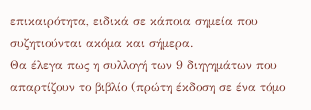επικαιρότητα, ειδικά σε κάποια σημεία που συζητιούνται ακόμα και σήμερα.
Θα έλεγα πως η συλλογή των 9 διηγημάτων που απαρτίζουν το βιβλίο (πρώτη έκδοση σε ένα τόμο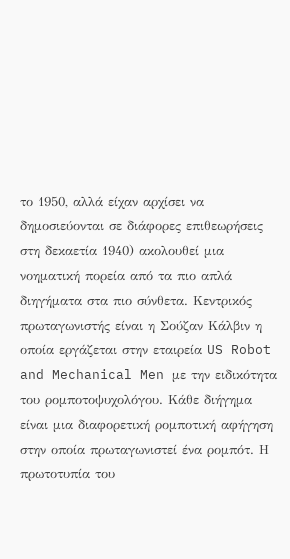το 1950, αλλά είχαν αρχίσει να δημοσιεύονται σε διάφορες επιθεωρήσεις στη δεκαετία 1940) ακολουθεί μια νοηματική πορεία από τα πιο απλά διηγήματα στα πιο σύνθετα. Κεντρικός πρωταγωνιστής είναι η Σούζαν Κάλβιν η οποία εργάζεται στην εταιρεία US Robot and Mechanical Men με την ειδικότητα του ρομποτοψυχολόγου. Κάθε διήγημα είναι μια διαφορετική ρομποτική αφήγηση στην οποία πρωταγωνιστεί ένα ρομπότ. Η πρωτοτυπία του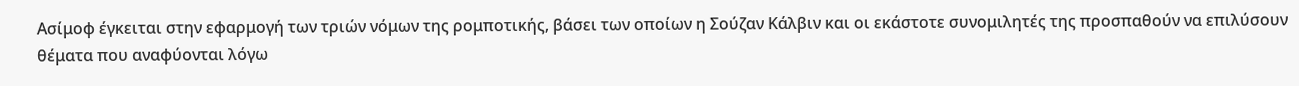Ασίμοφ έγκειται στην εφαρμογή των τριών νόμων της ρομποτικής, βάσει των οποίων η Σούζαν Κάλβιν και οι εκάστοτε συνομιλητές της προσπαθούν να επιλύσουν θέματα που αναφύονται λόγω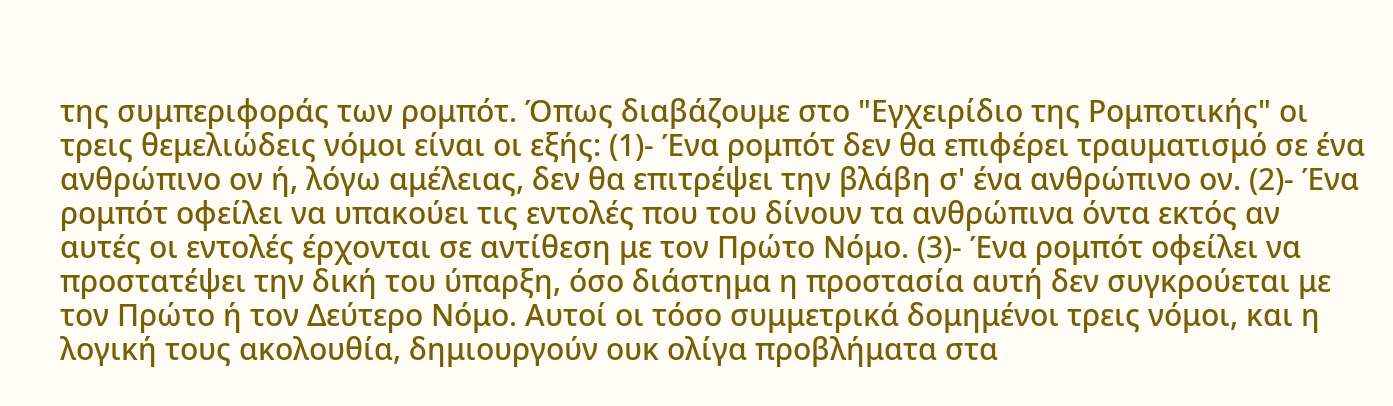της συμπεριφοράς των ρομπότ. Όπως διαβάζουμε στο "Εγχειρίδιο της Ρομποτικής" οι τρεις θεμελιώδεις νόμοι είναι οι εξής: (1)- Ένα ρομπότ δεν θα επιφέρει τραυματισμό σε ένα ανθρώπινο ον ή, λόγω αμέλειας, δεν θα επιτρέψει την βλάβη σ' ένα ανθρώπινο ον. (2)- Ένα ρομπότ οφείλει να υπακούει τις εντολές που του δίνουν τα ανθρώπινα όντα εκτός αν αυτές οι εντολές έρχονται σε αντίθεση με τον Πρώτο Νόμο. (3)- Ένα ρομπότ οφείλει να προστατέψει την δική του ύπαρξη, όσο διάστημα η προστασία αυτή δεν συγκρούεται με τον Πρώτο ή τον Δεύτερο Νόμο. Αυτοί οι τόσο συμμετρικά δομημένοι τρεις νόμοι, και η λογική τους ακολουθία, δημιουργούν ουκ ολίγα προβλήματα στα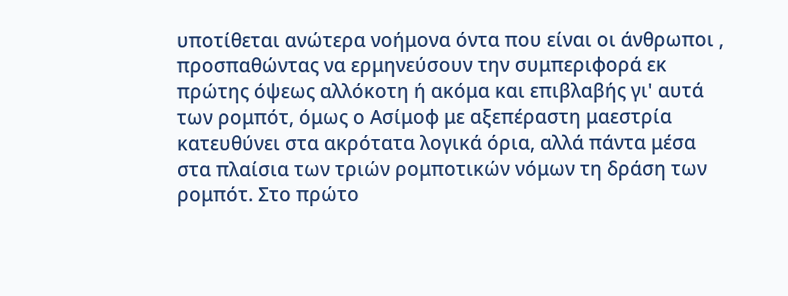υποτίθεται ανώτερα νοήμονα όντα που είναι οι άνθρωποι , προσπαθώντας να ερμηνεύσουν την συμπεριφορά εκ πρώτης όψεως αλλόκοτη ή ακόμα και επιβλαβής γι' αυτά των ρομπότ, όμως ο Ασίμοφ με αξεπέραστη μαεστρία κατευθύνει στα ακρότατα λογικά όρια, αλλά πάντα μέσα στα πλαίσια των τριών ρομποτικών νόμων τη δράση των ρομπότ. Στο πρώτο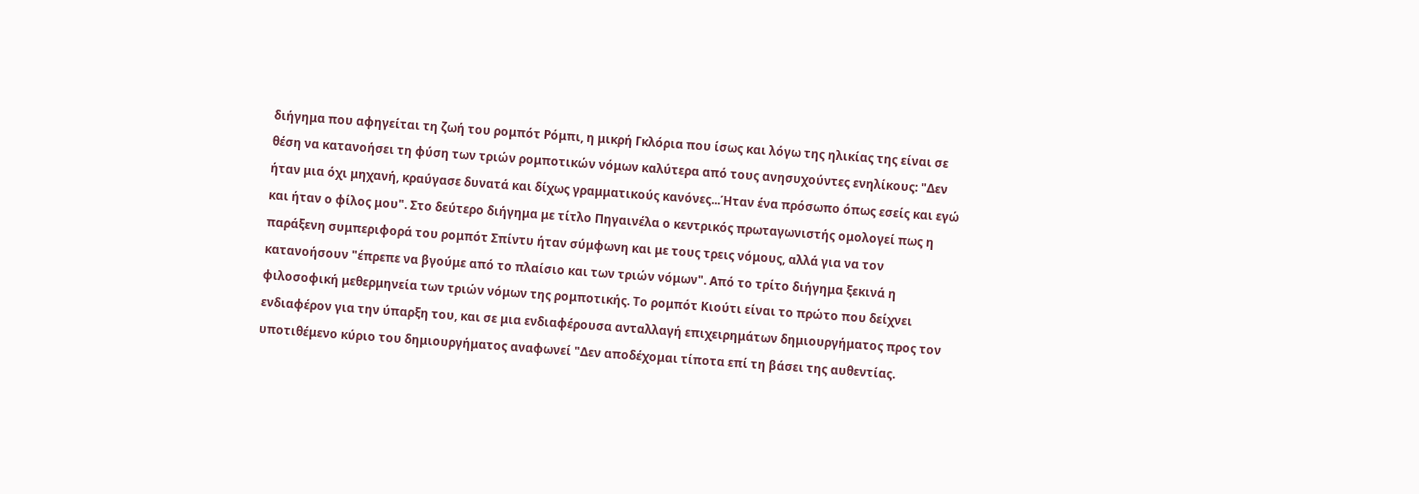διήγημα που αφηγείται τη ζωή του ρομπότ Ρόμπι, η μικρή Γκλόρια που ίσως και λόγω της ηλικίας της είναι σε θέση να κατανοήσει τη φύση των τριών ρομποτικών νόμων καλύτερα από τους ανησυχούντες ενηλίκους: "Δεν ήταν μια όχι μηχανή, κραύγασε δυνατά και δίχως γραμματικούς κανόνες...Ήταν ένα πρόσωπο όπως εσείς και εγώ και ήταν ο φίλος μου". Στο δεύτερο διήγημα με τίτλο Πηγαινέλα ο κεντρικός πρωταγωνιστής ομολογεί πως η παράξενη συμπεριφορά του ρομπότ Σπίντυ ήταν σύμφωνη και με τους τρεις νόμους, αλλά για να τον κατανοήσουν "έπρεπε να βγούμε από το πλαίσιο και των τριών νόμων". Από το τρίτο διήγημα ξεκινά η φιλοσοφική μεθερμηνεία των τριών νόμων της ρομποτικής. Το ρομπότ Κιούτι είναι το πρώτο που δείχνει ενδιαφέρον για την ύπαρξη του, και σε μια ενδιαφέρουσα ανταλλαγή επιχειρημάτων δημιουργήματος προς τον υποτιθέμενο κύριο του δημιουργήματος αναφωνεί "Δεν αποδέχομαι τίποτα επί τη βάσει της αυθεντίας.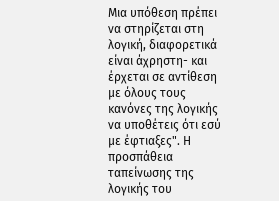Μια υπόθεση πρέπει να στηρίζεται στη λογική, διαφορετικά είναι άχρηστη- και έρχεται σε αντίθεση με όλους τους κανόνες της λογικής να υποθέτεις ότι εσύ με έφτιαξες". Η προσπάθεια ταπείνωσης της λογικής του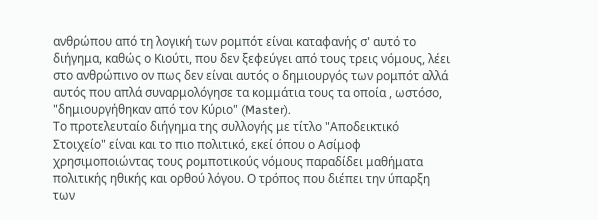ανθρώπου από τη λογική των ρομπότ είναι καταφανής σ' αυτό το διήγημα, καθώς ο Κιούτι, που δεν ξεφεύγει από τους τρεις νόμους, λέει στο ανθρώπινο ον πως δεν είναι αυτός ο δημιουργός των ρομπότ αλλά αυτός που απλά συναρμολόγησε τα κομμάτια τους τα οποία , ωστόσο, "δημιουργήθηκαν από τον Κύριο" (Master).
Το προτελευταίο διήγημα της συλλογής με τίτλο "Αποδεικτικό Στοιχείο" είναι και το πιο πολιτικό, εκεί όπου ο Ασίμοφ χρησιμοποιώντας τους ρομποτικούς νόμους παραδίδει μαθήματα πολιτικής ηθικής και ορθού λόγου. Ο τρόπος που διέπει την ύπαρξη των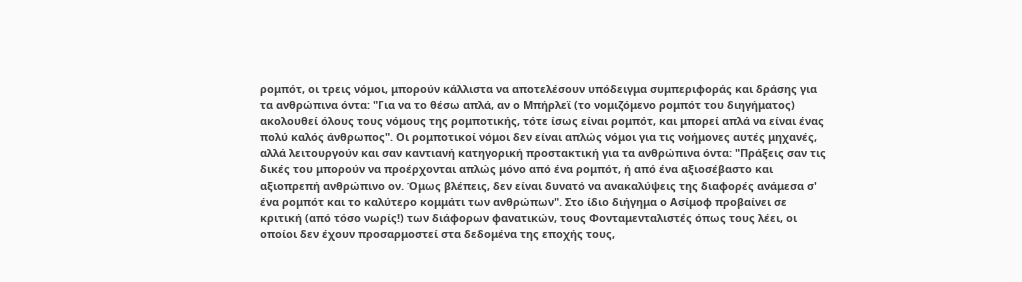ρομπότ, οι τρεις νόμοι, μπορούν κάλλιστα να αποτελέσουν υπόδειγμα συμπεριφοράς και δράσης για τα ανθρώπινα όντα: "Για να το θέσω απλά, αν ο Μπήρλεϊ (το νομιζόμενο ρομπότ του διηγήματος) ακολουθεί όλους τους νόμους της ρομποτικής, τότε ίσως είναι ρομπότ, και μπορεί απλά να είναι ένας πολύ καλός άνθρωπος". Οι ρομποτικοί νόμοι δεν είναι απλώς νόμοι για τις νοήμονες αυτές μηχανές, αλλά λειτουργούν και σαν καντιανή κατηγορική προστακτική για τα ανθρώπινα όντα: "Πράξεις σαν τις δικές του μπορούν να προέρχονται απλώς μόνο από ένα ρομπότ, ή από ένα αξιοσέβαστο και αξιοπρεπή ανθρώπινο ον. Όμως βλέπεις, δεν είναι δυνατό να ανακαλύψεις της διαφορές ανάμεσα σ' ένα ρομπότ και το καλύτερο κομμάτι των ανθρώπων". Στο ίδιο διήγημα ο Ασίμοφ προβαίνει σε κριτική (από τόσο νωρίς!) των διάφορων φανατικών, τους Φονταμενταλιστές όπως τους λέει, οι οποίοι δεν έχουν προσαρμοστεί στα δεδομένα της εποχής τους,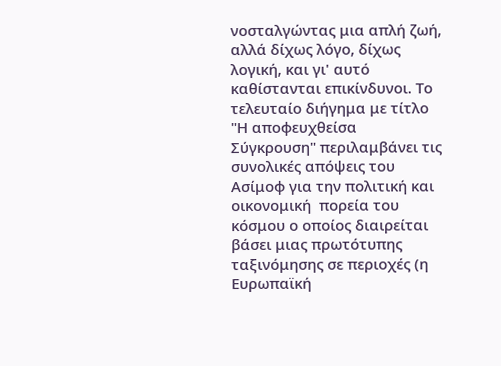νοσταλγώντας μια απλή ζωή, αλλά δίχως λόγο, δίχως λογική, και γι' αυτό καθίστανται επικίνδυνοι. Το τελευταίο διήγημα με τίτλο "Η αποφευχθείσα  Σύγκρουση" περιλαμβάνει τις συνολικές απόψεις του Ασίμοφ για την πολιτική και οικονομική  πορεία του κόσμου ο οποίος διαιρείται βάσει μιας πρωτότυπης ταξινόμησης σε περιοχές (η Ευρωπαϊκή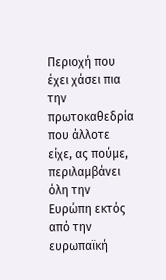Περιοχή που έχει χάσει πια την πρωτοκαθεδρία που άλλοτε είχε, ας πούμε, περιλαμβάνει όλη την Ευρώπη εκτός από την ευρωπαϊκή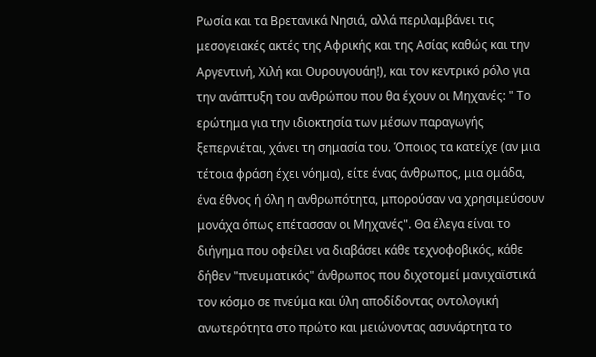Ρωσία και τα Βρετανικά Νησιά, αλλά περιλαμβάνει τις μεσογειακές ακτές της Αφρικής και της Ασίας καθώς και την Αργεντινή, Χιλή και Ουρουγουάη!), και τον κεντρικό ρόλο για την ανάπτυξη του ανθρώπου που θα έχουν οι Μηχανές: " Το ερώτημα για την ιδιοκτησία των μέσων παραγωγής ξεπερνιέται, χάνει τη σημασία του. Όποιος τα κατείχε (αν μια τέτοια φράση έχει νόημα), είτε ένας άνθρωπος, μια ομάδα, ένα έθνος ή όλη η ανθρωπότητα, μπορούσαν να χρησιμεύσουν μονάχα όπως επέτασσαν οι Μηχανές". Θα έλεγα είναι το διήγημα που οφείλει να διαβάσει κάθε τεχνοφοβικός, κάθε δήθεν "πνευματικός" άνθρωπος που διχοτομεί μανιχαϊστικά τον κόσμο σε πνεύμα και ύλη αποδίδοντας οντολογική ανωτερότητα στο πρώτο και μειώνοντας ασυνάρτητα το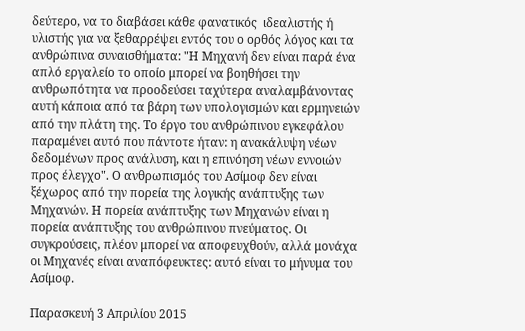δεύτερο, να το διαβάσει κάθε φανατικός  ιδεαλιστής ή υλιστής για να ξεθαρρέψει εντός του ο ορθός λόγος και τα ανθρώπινα συναισθήματα: "Η Μηχανή δεν είναι παρά ένα απλό εργαλείο το οποίο μπορεί να βοηθήσει την ανθρωπότητα να προοδεύσει ταχύτερα αναλαμβάνοντας αυτή κάποια από τα βάρη των υπολογισμών και ερμηνειών από την πλάτη της. Το έργο του ανθρώπινου εγκεφάλου παραμένει αυτό που πάντοτε ήταν: η ανακάλυψη νέων δεδομένων προς ανάλυση, και η επινόηση νέων εννοιών προς έλεγχο". Ο ανθρωπισμός του Ασίμοφ δεν είναι ξέχωρος από την πορεία της λογικής ανάπτυξης των Μηχανών. Η πορεία ανάπτυξης των Μηχανών είναι η πορεία ανάπτυξης του ανθρώπινου πνεύματος. Οι συγκρούσεις, πλέον μπορεί να αποφευχθούν, αλλά μονάχα οι Μηχανές είναι αναπόφευκτες: αυτό είναι το μήνυμα του Ασίμοφ.

Παρασκευή 3 Απριλίου 2015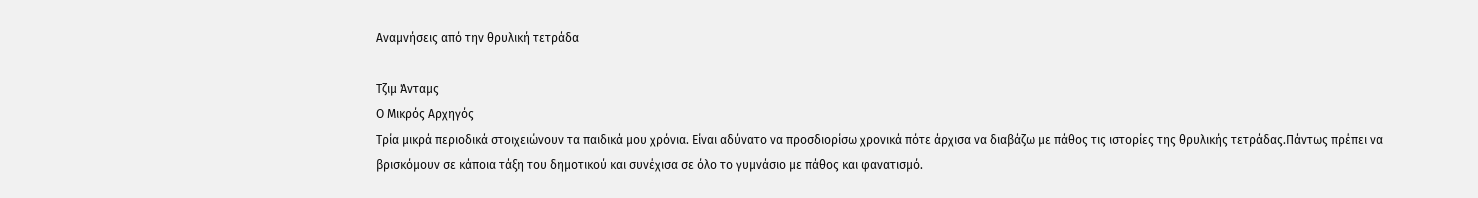Αναμνήσεις από την θρυλική τετράδα

Τζιμ Άνταμς
Ο Μικρός Αρχηγός
Τρία μικρά περιοδικά στοιχειώνουν τα παιδικά μου χρόνια. Είναι αδύνατο να προσδιορίσω χρονικά πότε άρχισα να διαβάζω με πάθος τις ιστορίες της θρυλικής τετράδας.Πάντως πρέπει να βρισκόμουν σε κάποια τάξη του δημοτικού και συνέχισα σε όλο το γυμνάσιο με πάθος και φανατισμό.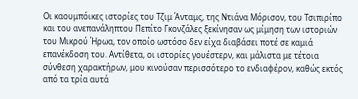Οι καουμπόικες ιστορίες του Τζιμ Άνταμς, της Ντιάνα Μόρισον, του Τσιπιρίπο και του ανεπανάληπτου Πεπίτο Γκονζάλες ξεκίνησαν ως μίμηση των ιστοριών του Μικρού Ήρωα, τον οποίο ωστόσο δεν είχα διαβάσει ποτέ σε καμιά επανέκδοση του. Αντίθετα, οι ιστορίες γουέστερν, και μάλιστα με τέτοια σύνθεση χαρακτήρων, μου κινούσαν περισσότερο το ενδιαφέρον, καθώς εκτός από τα τρία αυτά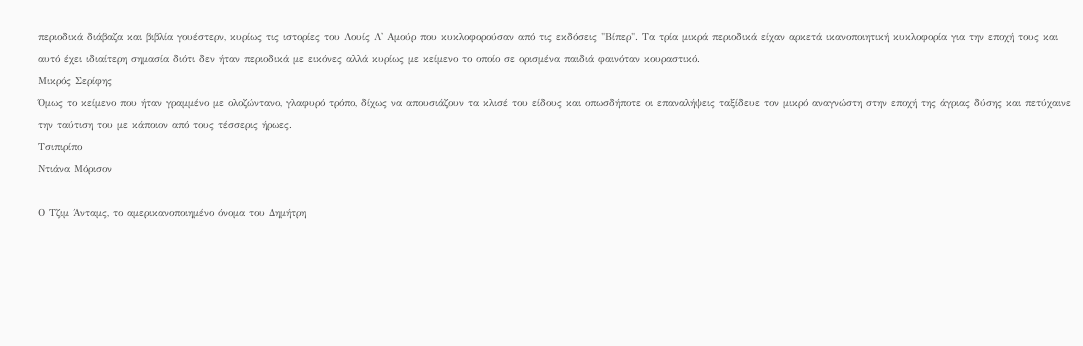περιοδικά διάβαζα και βιβλία γουέστερν, κυρίως τις ιστορίες του Λουίς Λ' Αμούρ που κυκλοφορούσαν από τις εκδόσεις "Βίπερ". Τα τρία μικρά περιοδικά είχαν αρκετά ικανοποιητική κυκλοφορία για την εποχή τους και αυτό έχει ιδιαίτερη σημασία διότι δεν ήταν περιοδικά με εικόνες αλλά κυρίως με κείμενο το οποίο σε ορισμένα παιδιά φαινόταν κουραστικό.
Μικρός Σερίφης
Όμως το κείμενο που ήταν γραμμένο με ολοζώντανο, γλαφυρό τρόπο, δίχως να απουσιάζουν τα κλισέ του είδους και οπωσδήποτε οι επαναλήψεις ταξίδευε τον μικρό αναγνώστη στην εποχή της άγριας δύσης και πετύχαινε την ταύτιση του με κάποιον από τους τέσσερις ήρωες.
Τσιπιρίπο
Ντιάνα Μόρισον

Ο Τζιμ Άνταμς, το αμερικανοποιημένο όνομα του Δημήτρη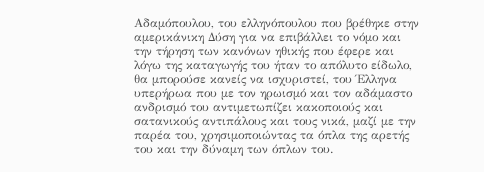Αδαμόπουλου, του ελληνόπουλου που βρέθηκε στην αμερικάνικη Δύση για να επιβάλλει το νόμο και την τήρηση των κανόνων ηθικής που έφερε και λόγω της καταγωγής του ήταν το απόλυτο είδωλο, θα μπορούσε κανείς να ισχυριστεί, του Έλληνα υπερήρωα που με τον ηρωισμό και τον αδάμαστο ανδρισμό του αντιμετωπίζει κακοποιούς και σατανικούς αντιπάλους και τους νικά, μαζί με την παρέα του, χρησιμοποιώντας τα όπλα της αρετής του και την δύναμη των όπλων του.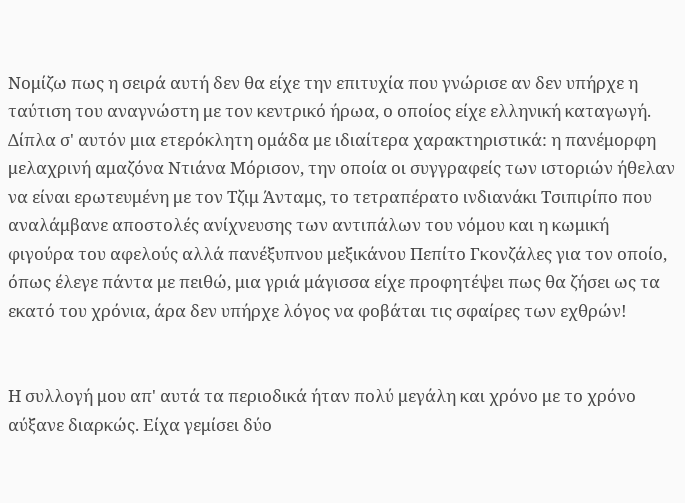Νομίζω πως η σειρά αυτή δεν θα είχε την επιτυχία που γνώρισε αν δεν υπήρχε η ταύτιση του αναγνώστη με τον κεντρικό ήρωα, ο οποίος είχε ελληνική καταγωγή. Δίπλα σ' αυτόν μια ετερόκλητη ομάδα με ιδιαίτερα χαρακτηριστικά: η πανέμορφη μελαχρινή αμαζόνα Ντιάνα Μόρισον, την οποία οι συγγραφείς των ιστοριών ήθελαν να είναι ερωτευμένη με τον Τζιμ Άνταμς, το τετραπέρατο ινδιανάκι Τσιπιρίπο που αναλάμβανε αποστολές ανίχνευσης των αντιπάλων του νόμου και η κωμική φιγούρα του αφελούς αλλά πανέξυπνου μεξικάνου Πεπίτο Γκονζάλες για τον οποίο, όπως έλεγε πάντα με πειθώ, μια γριά μάγισσα είχε προφητέψει πως θα ζήσει ως τα εκατό του χρόνια, άρα δεν υπήρχε λόγος να φοβάται τις σφαίρες των εχθρών!


Η συλλογή μου απ' αυτά τα περιοδικά ήταν πολύ μεγάλη και χρόνο με το χρόνο αύξανε διαρκώς. Είχα γεμίσει δύο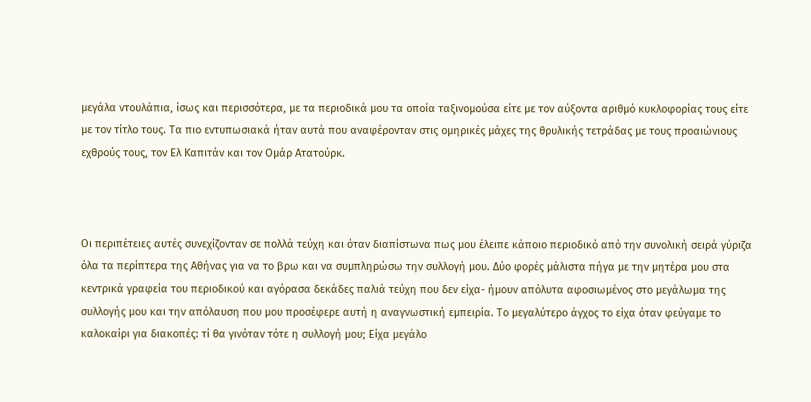μεγάλα ντουλάπια, ίσως και περισσότερα, με τα περιοδικά μου τα οποία ταξινομούσα είτε με τον αύξοντα αριθμό κυκλοφορίας τους είτε με τον τίτλο τους. Τα πιο εντυπωσιακά ήταν αυτά που αναφέρονταν στις ομηρικές μάχες της θρυλικής τετράδας με τους προαιώνιους εχθρούς τους, τον Ελ Καπιτάν και τον Ομάρ Ατατούρκ.



Οι περιπέτειες αυτές συνεχίζονταν σε πολλά τεύχη και όταν διαπίστωνα πως μου έλειπε κάποιο περιοδικό από την συνολική σειρά γύριζα όλα τα περίπτερα της Αθήνας για να το βρω και να συμπληρώσω την συλλογή μου. Δύο φορές μάλιστα πήγα με την μητέρα μου στα κεντρικά γραφεία του περιοδικού και αγόρασα δεκάδες παλιά τεύχη που δεν είχα- ήμουν απόλυτα αφοσιωμένος στο μεγάλωμα της συλλογής μου και την απόλαυση που μου προσέφερε αυτή η αναγνωστική εμπειρία. Το μεγαλύτερο άγχος το είχα όταν φεύγαμε το καλοκαίρι για διακοπές: τί θα γινόταν τότε η συλλογή μου; Είχα μεγάλο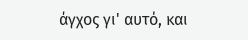άγχος γι' αυτό, και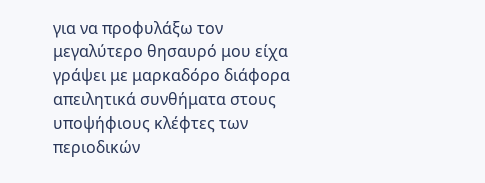για να προφυλάξω τον μεγαλύτερο θησαυρό μου είχα γράψει με μαρκαδόρο διάφορα απειλητικά συνθήματα στους υποψήφιους κλέφτες των περιοδικών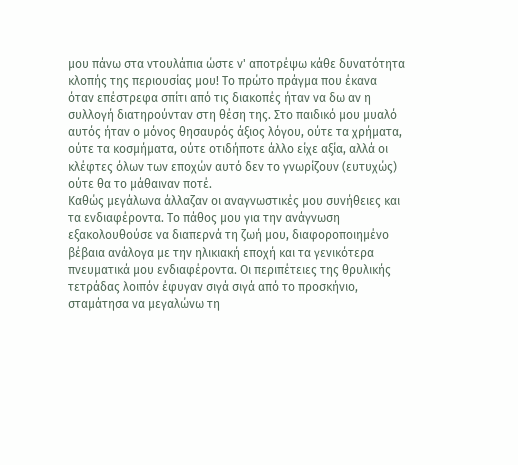μου πάνω στα ντουλάπια ώστε ν' αποτρέψω κάθε δυνατότητα κλοπής της περιουσίας μου! Το πρώτο πράγμα που έκανα όταν επέστρεφα σπίτι από τις διακοπές ήταν να δω αν η συλλογή διατηρούνταν στη θέση της. Στο παιδικό μου μυαλό αυτός ήταν ο μόνος θησαυρός άξιος λόγου, ούτε τα χρήματα, ούτε τα κοσμήματα, ούτε οτιδήποτε άλλο είχε αξία, αλλά οι κλέφτες όλων των εποχών αυτό δεν το γνωρίζουν (ευτυχώς) ούτε θα το μάθαιναν ποτέ.
Καθώς μεγάλωνα άλλαζαν οι αναγνωστικές μου συνήθειες και τα ενδιαφέροντα. Το πάθος μου για την ανάγνωση εξακολουθούσε να διαπερνά τη ζωή μου, διαφοροποιημένο βέβαια ανάλογα με την ηλικιακή εποχή και τα γενικότερα πνευματικά μου ενδιαφέροντα. Οι περιπέτειες της θρυλικής τετράδας λοιπόν έφυγαν σιγά σιγά από το προσκήνιο, σταμάτησα να μεγαλώνω τη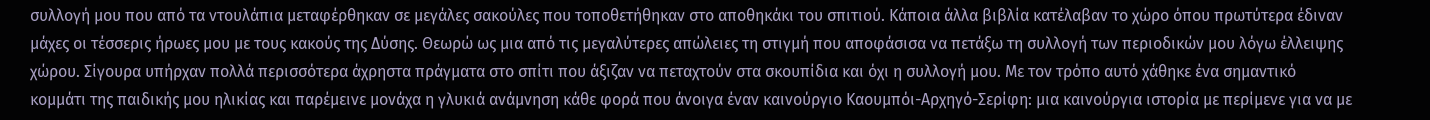συλλογή μου που από τα ντουλάπια μεταφέρθηκαν σε μεγάλες σακούλες που τοποθετήθηκαν στο αποθηκάκι του σπιτιού. Κάποια άλλα βιβλία κατέλαβαν το χώρο όπου πρωτύτερα έδιναν μάχες οι τέσσερις ήρωες μου με τους κακούς της Δύσης. Θεωρώ ως μια από τις μεγαλύτερες απώλειες τη στιγμή που αποφάσισα να πετάξω τη συλλογή των περιοδικών μου λόγω έλλειψης χώρου. Σίγουρα υπήρχαν πολλά περισσότερα άχρηστα πράγματα στο σπίτι που άξιζαν να πεταχτούν στα σκουπίδια και όχι η συλλογή μου. Με τον τρόπο αυτό χάθηκε ένα σημαντικό κομμάτι της παιδικής μου ηλικίας και παρέμεινε μονάχα η γλυκιά ανάμνηση κάθε φορά που άνοιγα έναν καινούργιο Καουμπόι-Αρχηγό-Σερίφη: μια καινούργια ιστορία με περίμενε για να με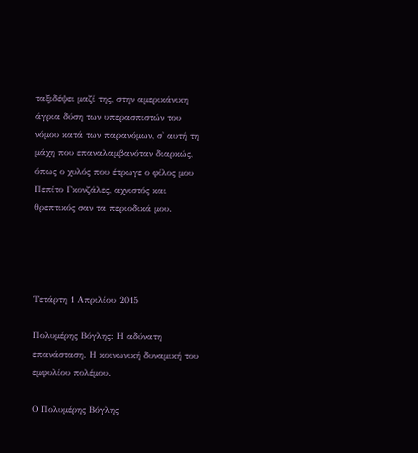ταξιδέψει μαζί της, στην αμερικάνικη άγρια δύση των υπερασπιστών του νόμου κατά των παρανόμων, σ' αυτή τη μάχη που επαναλαμβανόταν διαρκώς, όπως ο χυλός που έτρωγε ο φίλος μου Πεπίτο Γκονζάλες, αχνιστός και θρεπτικός σαν τα περιοδικά μου.




Τετάρτη 1 Απριλίου 2015

Πολυμέρης Βόγλης: Η αδύνατη επανάσταση. Η κοινωνική δυναμική του εμφυλίου πολέμου.

Ο Πολυμέρης Βόγλης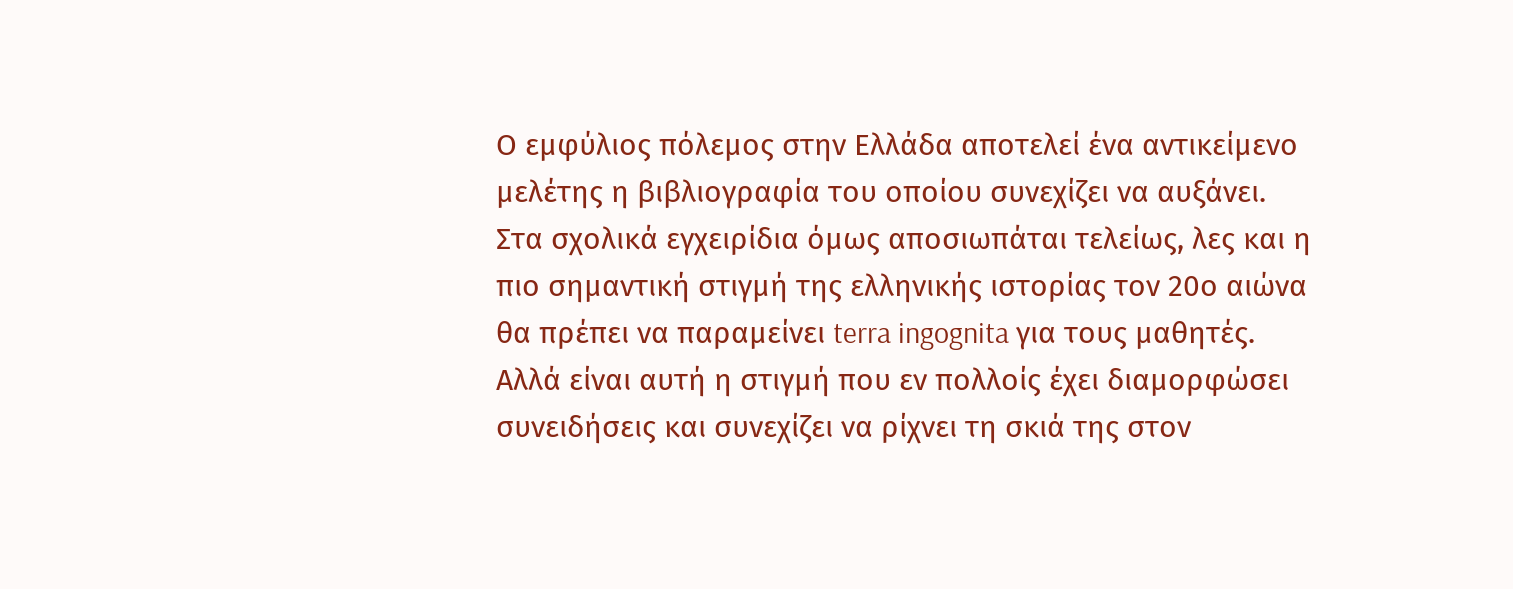Ο εμφύλιος πόλεμος στην Ελλάδα αποτελεί ένα αντικείμενο μελέτης η βιβλιογραφία του οποίου συνεχίζει να αυξάνει. Στα σχολικά εγχειρίδια όμως αποσιωπάται τελείως, λες και η πιο σημαντική στιγμή της ελληνικής ιστορίας τον 20ο αιώνα θα πρέπει να παραμείνει terra ingognita για τους μαθητές. Αλλά είναι αυτή η στιγμή που εν πολλοίς έχει διαμορφώσει συνειδήσεις και συνεχίζει να ρίχνει τη σκιά της στον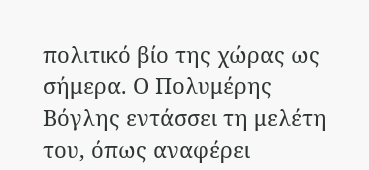πολιτικό βίο της χώρας ως σήμερα. Ο Πολυμέρης Βόγλης εντάσσει τη μελέτη του, όπως αναφέρει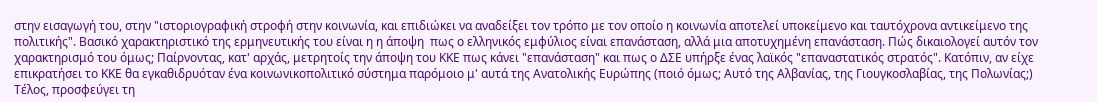στην εισαγωγή του, στην "ιστοριογραφική στροφή στην κοινωνία, και επιδιώκει να αναδείξει τον τρόπο με τον οποίο η κοινωνία αποτελεί υποκείμενο και ταυτόχρονα αντικείμενο της πολιτικής". Βασικό χαρακτηριστικό της ερμηνευτικής του είναι η η άποψη  πως ο ελληνικός εμφύλιος είναι επανάσταση, αλλά μια αποτυχημένη επανάσταση. Πώς δικαιολογεί αυτόν τον χαρακτηρισμό του όμως; Παίρνοντας, κατ' αρχάς, μετρητοίς την άποψη του ΚΚΕ πως κάνει "επανάσταση" και πως ο ΔΣΕ υπήρξε ένας λαϊκός "επαναστατικός στρατός". Κατόπιν, αν είχε επικρατήσει το ΚΚΕ θα εγκαθιδρυόταν ένα κοινωνικοπολιτικό σύστημα παρόμοιο μ' αυτά της Ανατολικής Ευρώπης (ποιό όμως; Αυτό της Αλβανίας, της Γιουγκοσλαβίας, της Πολωνίας;) Τέλος, προσφεύγει τη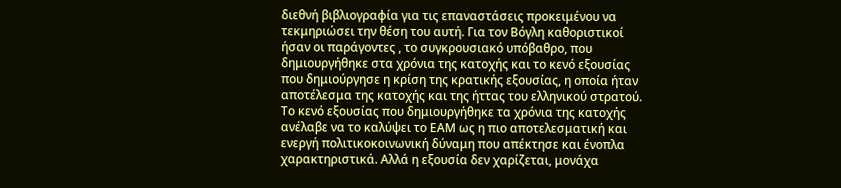διεθνή βιβλιογραφία για τις επαναστάσεις προκειμένου να τεκμηριώσει την θέση του αυτή. Για τον Βόγλη καθοριστικοί ήσαν οι παράγοντες , το συγκρουσιακό υπόβαθρο, που δημιουργήθηκε στα χρόνια της κατοχής και το κενό εξουσίας που δημιούργησε η κρίση της κρατικής εξουσίας, η οποία ήταν αποτέλεσμα της κατοχής και της ήττας του ελληνικού στρατού. Το κενό εξουσίας που δημιουργήθηκε τα χρόνια της κατοχής ανέλαβε να το καλύψει το ΕΑΜ ως η πιο αποτελεσματική και ενεργή πολιτικοκοινωνική δύναμη που απέκτησε και ένοπλα χαρακτηριστικά. Αλλά η εξουσία δεν χαρίζεται, μονάχα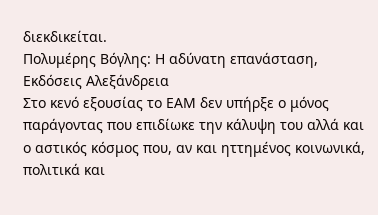διεκδικείται.
Πολυμέρης Βόγλης: Η αδύνατη επανάσταση, Εκδόσεις Αλεξάνδρεια
Στο κενό εξουσίας το ΕΑΜ δεν υπήρξε ο μόνος παράγοντας που επιδίωκε την κάλυψη του αλλά και ο αστικός κόσμος που, αν και ηττημένος κοινωνικά, πολιτικά και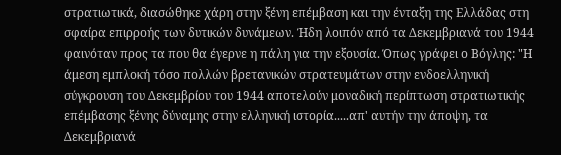στρατιωτικά, διασώθηκε χάρη στην ξένη επέμβαση και την ένταξη της Ελλάδας στη σφαίρα επιρροής των δυτικών δυνάμεων. Ήδη λοιπόν από τα Δεκεμβριανά του 1944 φαινόταν προς τα που θα έγερνε η πάλη για την εξουσία. Όπως γράφει ο Βόγλης: "Η άμεση εμπλοκή τόσο πολλών βρετανικών στρατευμάτων στην ενδοελληνική σύγκρουση του Δεκεμβρίου του 1944 αποτελούν μοναδική περίπτωση στρατιωτικής επέμβασης ξένης δύναμης στην ελληνική ιστορία.....απ' αυτήν την άποψη, τα Δεκεμβριανά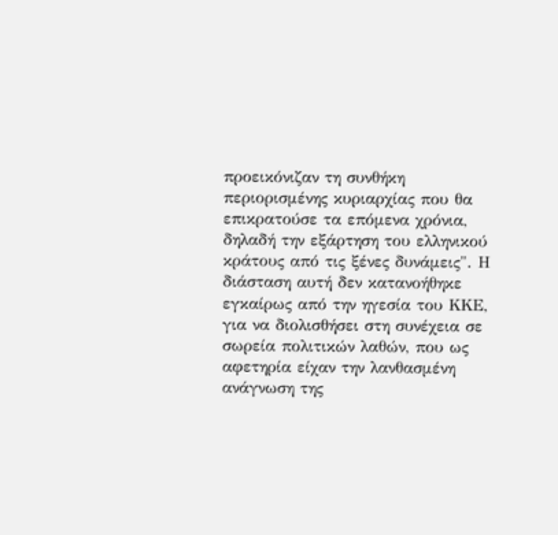προεικόνιζαν τη συνθήκη περιορισμένης κυριαρχίας που θα επικρατούσε τα επόμενα χρόνια, δηλαδή την εξάρτηση του ελληνικού κράτους από τις ξένες δυνάμεις". Η διάσταση αυτή δεν κατανοήθηκε εγκαίρως από την ηγεσία του ΚΚΕ, για να διολισθήσει στη συνέχεια σε σωρεία πολιτικών λαθών, που ως αφετηρία είχαν την λανθασμένη ανάγνωση της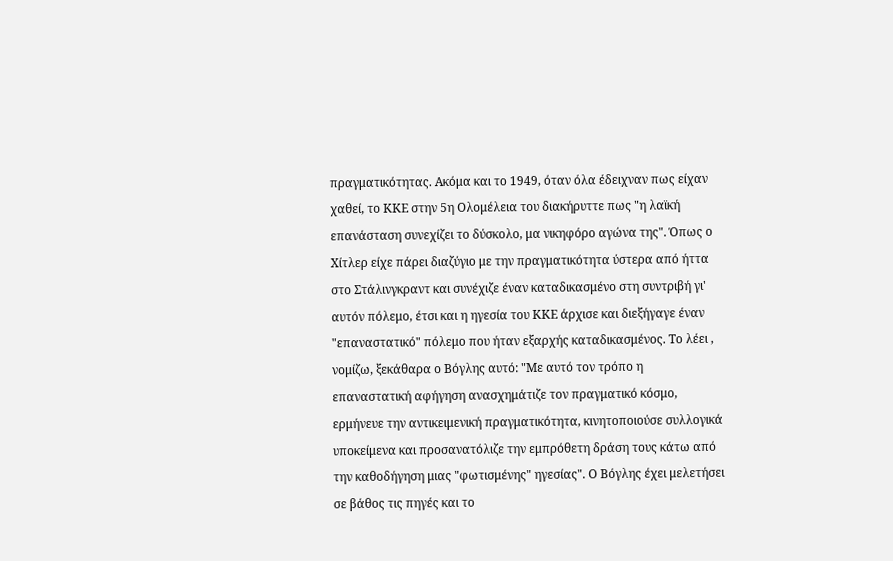πραγματικότητας. Ακόμα και το 1949, όταν όλα έδειχναν πως είχαν χαθεί, το ΚΚΕ στην 5η Ολομέλεια του διακήρυττε πως "η λαϊκή επανάσταση συνεχίζει το δύσκολο, μα νικηφόρο αγώνα της". Όπως ο Χίτλερ είχε πάρει διαζύγιο με την πραγματικότητα ύστερα από ήττα στο Στάλινγκραντ και συνέχιζε έναν καταδικασμένο στη συντριβή γι' αυτόν πόλεμο, έτσι και η ηγεσία του ΚΚΕ άρχισε και διεξήγαγε έναν "επαναστατικό" πόλεμο που ήταν εξαρχής καταδικασμένος. Το λέει , νομίζω, ξεκάθαρα ο Βόγλης αυτό: "Με αυτό τον τρόπο η επαναστατική αφήγηση ανασχημάτιζε τον πραγματικό κόσμο, ερμήνευε την αντικειμενική πραγματικότητα, κινητοποιούσε συλλογικά υποκείμενα και προσανατόλιζε την εμπρόθετη δράση τους κάτω από την καθοδήγηση μιας "φωτισμένης" ηγεσίας". Ο Βόγλης έχει μελετήσει σε βάθος τις πηγές και το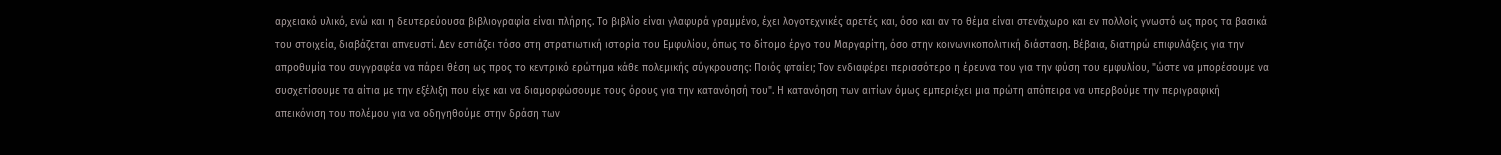αρχειακό υλικό, ενώ και η δευτερεύουσα βιβλιογραφία είναι πλήρης. Το βιβλίο είναι γλαφυρά γραμμένο, έχει λογοτεχνικές αρετές και, όσο και αν το θέμα είναι στενάχωρο και εν πολλοίς γνωστό ως προς τα βασικά του στοιχεία, διαβάζεται απνευστί. Δεν εστιάζει τόσο στη στρατιωτική ιστορία του Εμφυλίου, όπως το δίτομο έργο του Μαργαρίτη, όσο στην κοινωνικοπολιτική διάσταση. Βέβαια, διατηρώ επιφυλάξεις για την απροθυμία του συγγραφέα να πάρει θέση ως προς το κεντρικό ερώτημα κάθε πολεμικής σύγκρουσης: Ποιός φταίει; Τον ενδιαφέρει περισσότερο η έρευνα του για την φύση του εμφυλίου, "ώστε να μπορέσουμε να συσχετίσουμε τα αίτια με την εξέλιξη που είχε και να διαμορφώσουμε τους όρους για την κατανόησή του". Η κατανόηση των αιτίων όμως εμπεριέχει μια πρώτη απόπειρα να υπερβούμε την περιγραφική απεικόνιση του πολέμου για να οδηγηθούμε στην δράση των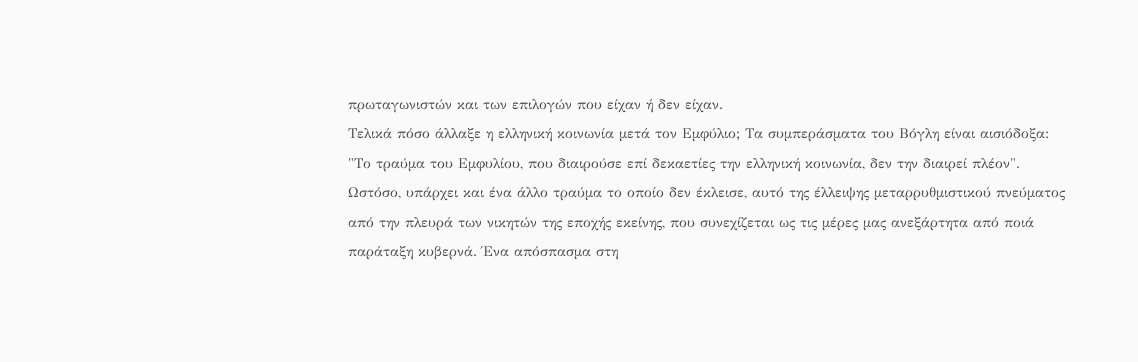πρωταγωνιστών και των επιλογών που είχαν ή δεν είχαν.
Τελικά πόσο άλλαξε η ελληνική κοινωνία μετά τον Εμφύλιο; Τα συμπεράσματα του Βόγλη είναι αισιόδοξα: "Το τραύμα του Εμφυλίου, που διαιρούσε επί δεκαετίες την ελληνική κοινωνία, δεν την διαιρεί πλέον". Ωστόσο, υπάρχει και ένα άλλο τραύμα το οποίο δεν έκλεισε, αυτό της έλλειψης μεταρρυθμιστικού πνεύματος από την πλευρά των νικητών της εποχής εκείνης, που συνεχίζεται ως τις μέρες μας ανεξάρτητα από ποιά παράταξη κυβερνά. Ένα απόσπασμα στη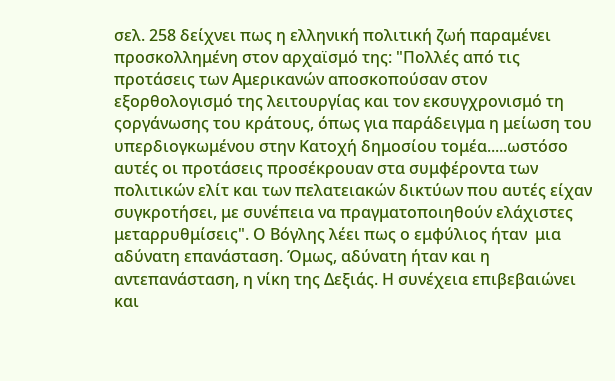σελ. 258 δείχνει πως η ελληνική πολιτική ζωή παραμένει προσκολλημένη στον αρχαϊσμό της: "Πολλές από τις προτάσεις των Αμερικανών αποσκοπούσαν στον εξορθολογισμό της λειτουργίας και τον εκσυγχρονισμό τη ςοργάνωσης του κράτους, όπως για παράδειγμα η μείωση του υπερδιογκωμένου στην Κατοχή δημοσίου τομέα.....ωστόσο αυτές οι προτάσεις προσέκρουαν στα συμφέροντα των πολιτικών ελίτ και των πελατειακών δικτύων που αυτές είχαν συγκροτήσει, με συνέπεια να πραγματοποιηθούν ελάχιστες μεταρρυθμίσεις". Ο Βόγλης λέει πως ο εμφύλιος ήταν  μια αδύνατη επανάσταση. Όμως, αδύνατη ήταν και η αντεπανάσταση, η νίκη της Δεξιάς. Η συνέχεια επιβεβαιώνει και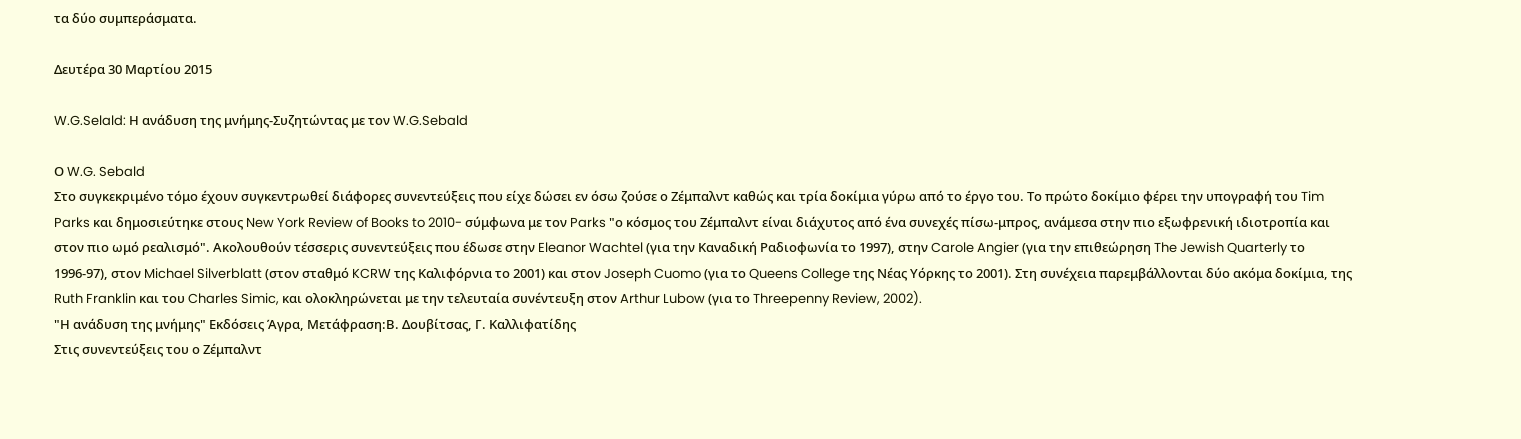τα δύο συμπεράσματα.

Δευτέρα 30 Μαρτίου 2015

W.G.Selald: Η ανάδυση της μνήμης-Συζητώντας με τον W.G.Sebald

Ο W.G. Sebald
Στο συγκεκριμένο τόμο έχουν συγκεντρωθεί διάφορες συνεντεύξεις που είχε δώσει εν όσω ζούσε ο Ζέμπαλντ καθώς και τρία δοκίμια γύρω από το έργο του. Το πρώτο δοκίμιο φέρει την υπογραφή του Tim Parks και δημοσιεύτηκε στους New York Review of Books to 2010- σύμφωνα με τον Parks "ο κόσμος του Ζέμπαλντ είναι διάχυτος από ένα συνεχές πίσω-μπρος, ανάμεσα στην πιο εξωφρενική ιδιοτροπία και στον πιο ωμό ρεαλισμό". Ακολουθούν τέσσερις συνεντεύξεις που έδωσε στην Eleanor Wachtel (για την Καναδική Ραδιοφωνία το 1997), στην Carole Angier (για την επιθεώρηση The Jewish Quarterly το 1996-97), στον Michael Silverblatt (στον σταθμό KCRW της Καλιφόρνια το 2001) και στον Joseph Cuomo (για το Queens College της Νέας Υόρκης το 2001). Στη συνέχεια παρεμβάλλονται δύο ακόμα δοκίμια, της Ruth Franklin και του Charles Simic, και ολοκληρώνεται με την τελευταία συνέντευξη στον Arthur Lubow (για το Threepenny Review, 2002).
"Η ανάδυση της μνήμης" Εκδόσεις Άγρα, Μετάφραση:Β. Δουβίτσας, Γ. Καλλιφατίδης
Στις συνεντεύξεις του ο Ζέμπαλντ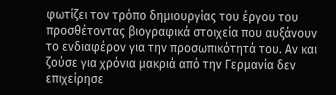φωτίζει τον τρόπο δημιουργίας του έργου του προσθέτοντας βιογραφικά στοιχεία που αυξάνουν το ενδιαφέρον για την προσωπικότητά του. Αν και ζούσε για χρόνια μακριά από την Γερμανία δεν επιχείρησε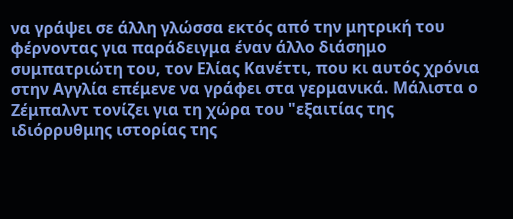να γράψει σε άλλη γλώσσα εκτός από την μητρική του φέρνοντας για παράδειγμα έναν άλλο διάσημο συμπατριώτη του, τον Ελίας Κανέττι, που κι αυτός χρόνια στην Αγγλία επέμενε να γράφει στα γερμανικά. Μάλιστα ο Ζέμπαλντ τονίζει για τη χώρα του "εξαιτίας της ιδιόρρυθμης ιστορίας της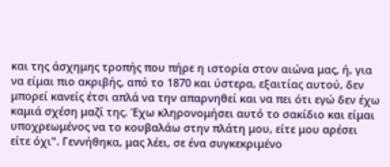και της άσχημης τροπής που πήρε η ιστορία στον αιώνα μας, ή, για να είμαι πιο ακριβής, από το 1870 και ύστερα, εξαιτίας αυτού, δεν μπορεί κανείς έτσι απλά να την απαρνηθεί και να πει ότι εγώ δεν έχω καμιά σχέση μαζί της. Έχω κληρονομήσει αυτό το σακίδιο και είμαι υποχρεωμένος να το κουβαλάω στην πλάτη μου, είτε μου αρέσει είτε όχι". Γεννήθηκα, μας λέει, σε ένα συγκεκριμένο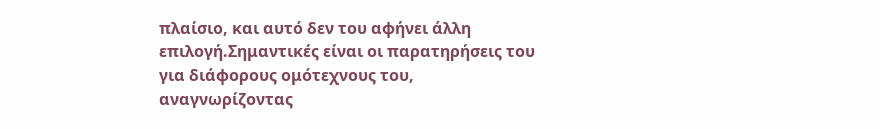πλαίσιο, και αυτό δεν του αφήνει άλλη επιλογή.Σημαντικές είναι οι παρατηρήσεις του για διάφορους ομότεχνους του, αναγνωρίζοντας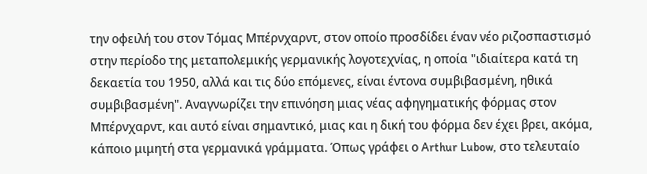την οφειλή του στον Τόμας Μπέρνχαρντ, στον οποίο προσδίδει έναν νέο ριζοσπαστισμό στην περίοδο της μεταπολεμικής γερμανικής λογοτεχνίας, η οποία "ιδιαίτερα κατά τη δεκαετία του 1950, αλλά και τις δύο επόμενες, είναι έντονα συμβιβασμένη, ηθικά συμβιβασμένη". Αναγνωρίζει την επινόηση μιας νέας αφηγηματικής φόρμας στον Μπέρνχαρντ, και αυτό είναι σημαντικό, μιας και η δική του φόρμα δεν έχει βρει, ακόμα, κάποιο μιμητή στα γερμανικά γράμματα. Όπως γράφει ο Arthur Lubow, στο τελευταίο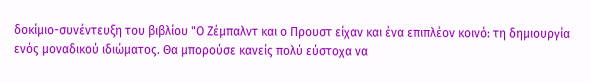δοκίμιο-συνέντευξη του βιβλίου "Ο Ζέμπαλντ και ο Προυστ είχαν και ένα επιπλέον κοινό: τη δημιουργία ενός μοναδικού ιδιώματος. Θα μπορούσε κανείς πολύ εύστοχα να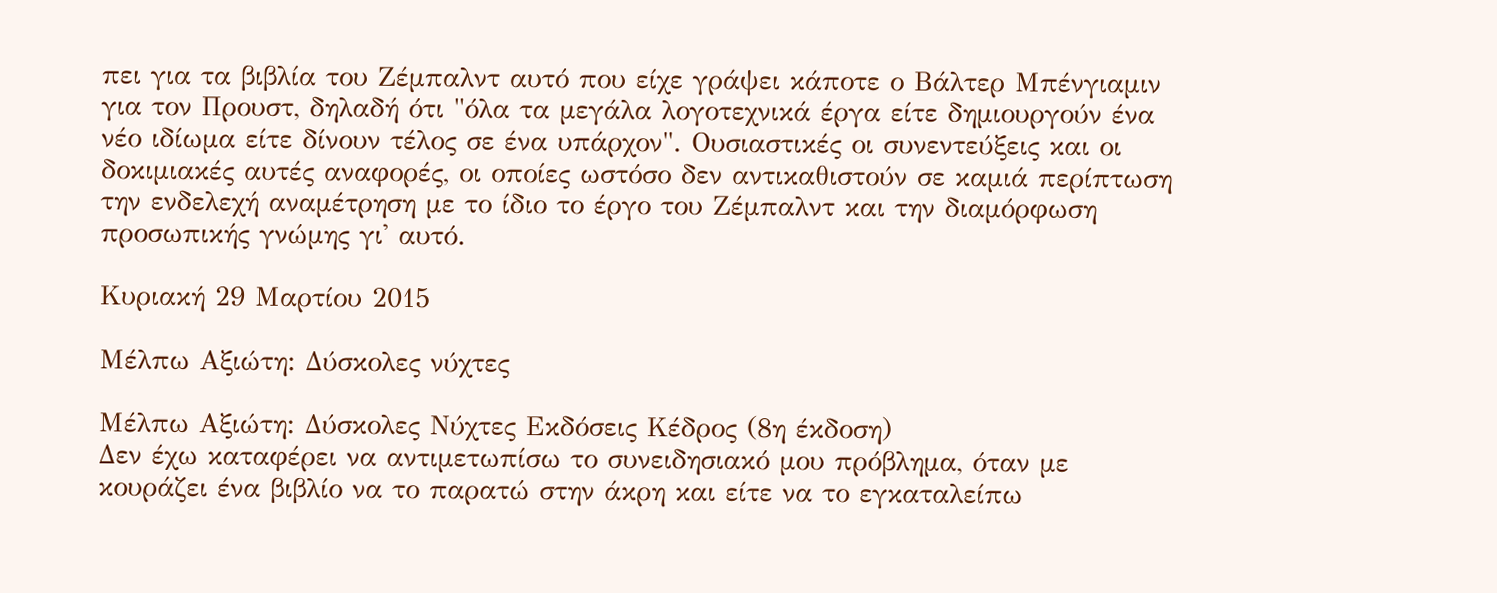πει για τα βιβλία του Ζέμπαλντ αυτό που είχε γράψει κάποτε ο Βάλτερ Μπένγιαμιν για τον Προυστ, δηλαδή ότι "όλα τα μεγάλα λογοτεχνικά έργα είτε δημιουργούν ένα νέο ιδίωμα είτε δίνουν τέλος σε ένα υπάρχον". Ουσιαστικές οι συνεντεύξεις και οι δοκιμιακές αυτές αναφορές, οι οποίες ωστόσο δεν αντικαθιστούν σε καμιά περίπτωση την ενδελεχή αναμέτρηση με το ίδιο το έργο του Ζέμπαλντ και την διαμόρφωση προσωπικής γνώμης γι' αυτό.

Κυριακή 29 Μαρτίου 2015

Μέλπω Αξιώτη: Δύσκολες νύχτες

Μέλπω Αξιώτη: Δύσκολες Νύχτες Εκδόσεις Κέδρος (8η έκδοση)
Δεν έχω καταφέρει να αντιμετωπίσω το συνειδησιακό μου πρόβλημα, όταν με κουράζει ένα βιβλίο να το παρατώ στην άκρη και είτε να το εγκαταλείπω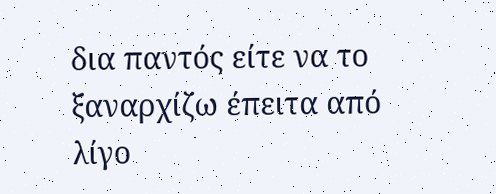δια παντός είτε να το ξαναρχίζω έπειτα από λίγο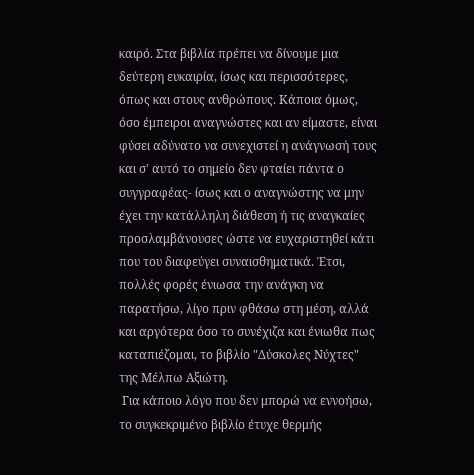καιρό. Στα βιβλία πρέπει να δίνουμε μια δεύτερη ευκαιρία, ίσως και περισσότερες, όπως και στους ανθρώπους. Κάποια όμως, όσο έμπειροι αναγνώστες και αν είμαστε, είναι φύσει αδύνατο να συνεχιστεί η ανάγνωσή τους και σ' αυτό το σημείο δεν φταίει πάντα ο συγγραφέας- ίσως και ο αναγνώστης να μην έχει την κατάλληλη διάθεση ή τις αναγκαίες προσλαμβάνουσες ώστε να ευχαριστηθεί κάτι που του διαφεύγει συναισθηματικά. Έτσι, πολλές φορές ένιωσα την ανάγκη να παρατήσω, λίγο πριν φθάσω στη μέση, αλλά και αργότερα όσο το συνέχιζα και ένιωθα πως καταπιέζομαι, το βιβλίο "Δύσκολες Νύχτες" της Μέλπω Αξιώτη.
 Για κάποιο λόγο που δεν μπορώ να εννοήσω, το συγκεκριμένο βιβλίο έτυχε θερμής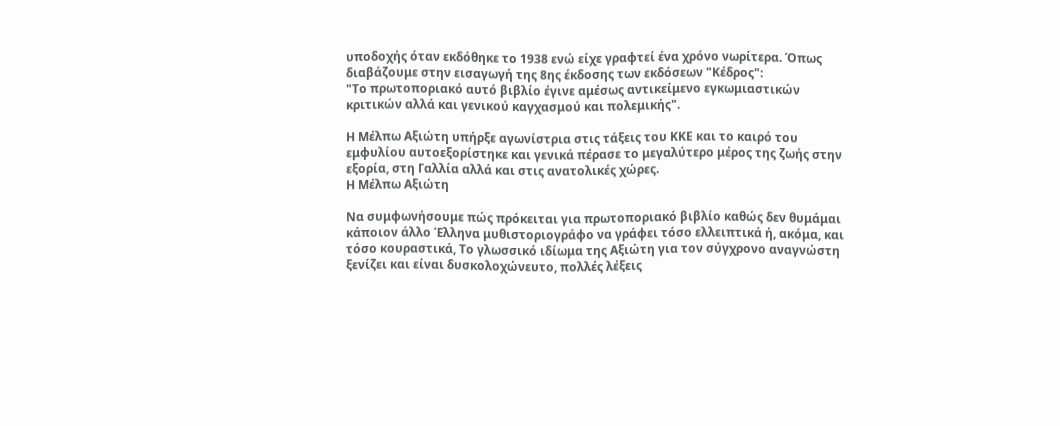υποδοχής όταν εκδόθηκε το 1938 ενώ είχε γραφτεί ένα χρόνο νωρίτερα. Όπως διαβάζουμε στην εισαγωγή της 8ης έκδοσης των εκδόσεων "Κέδρος":
"Το πρωτοποριακό αυτό βιβλίο έγινε αμέσως αντικείμενο εγκωμιαστικών κριτικών αλλά και γενικού καγχασμού και πολεμικής".

Η Μέλπω Αξιώτη υπήρξε αγωνίστρια στις τάξεις του ΚΚΕ και το καιρό του εμφυλίου αυτοεξορίστηκε και γενικά πέρασε το μεγαλύτερο μέρος της ζωής στην εξορία, στη Γαλλία αλλά και στις ανατολικές χώρες.
Η Μέλπω Αξιώτη

Να συμφωνήσουμε πώς πρόκειται για πρωτοποριακό βιβλίο καθώς δεν θυμάμαι κάποιον άλλο Έλληνα μυθιστοριογράφο να γράφει τόσο ελλειπτικά ή, ακόμα, και τόσο κουραστικά, Το γλωσσικό ιδίωμα της Αξιώτη για τον σύγχρονο αναγνώστη ξενίζει και είναι δυσκολοχώνευτο, πολλές λέξεις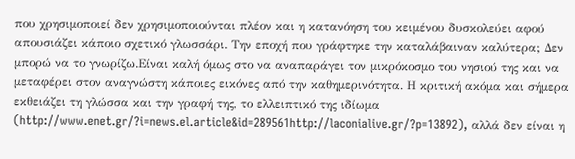που χρησιμοποιεί δεν χρησιμοποιούνται πλέον και η κατανόηση του κειμένου δυσκολεύει αφού απουσιάζει κάποιο σχετικό γλωσσάρι. Την εποχή που γράφτηκε την καταλάβαιναν καλύτερα; Δεν μπορώ να το γνωρίζω.Είναι καλή όμως στο να αναπαράγει τον μικρόκοσμο του νησιού της και να μεταφέρει στον αναγνώστη κάποιες εικόνες από την καθημερινότητα. Η κριτική ακόμα και σήμερα εκθειάζει τη γλώσσα και την γραφή της, το ελλειπτικό της ιδίωμα (http://www.enet.gr/?i=news.el.article&id=289561http://laconialive.gr/?p=13892), αλλά δεν είναι η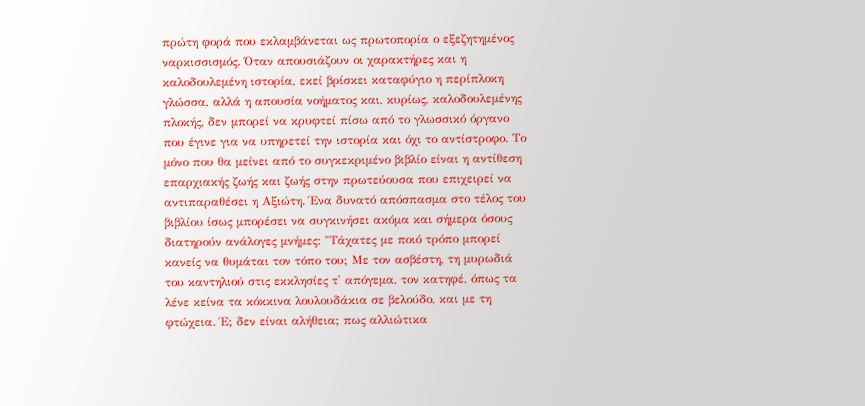πρώτη φορά που εκλαμβάνεται ως πρωτοπορία ο εξεζητημένος ναρκισσισμός. Όταν απουσιάζουν οι χαρακτήρες και η καλοδουλεμένη ιστορία, εκεί βρίσκει καταφύγιο η περίπλοκη γλώσσα, αλλά η απουσία νοήματος και, κυρίως, καλοδουλεμένης πλοκής, δεν μπορεί να κρυφτεί πίσω από το γλωσσικό όργανο που έγινε για να υπηρετεί την ιστορία και όχι το αντίστροφο. Το μόνο που θα μείνει από το συγκεκριμένο βιβλίο είναι η αντίθεση επαρχιακής ζωής και ζωής στην πρωτεύουσα που επιχειρεί να αντιπαραθέσει η Αξιώτη. Ένα δυνατό απόσπασμα στο τέλος του βιβλίου ίσως μπορέσει να συγκινήσει ακόμα και σήμερα όσους διατηρούν ανάλογες μνήμες: "Τάχατες με ποιό τρόπο μπορεί κανείς να θυμάται τον τόπο του; Με τον ασβέστη, τη μυρωδιά του καντηλιού στις εκκλησίες τ' απόγεμα, τον κατηφέ, όπως τα λένε κείνα τα κόκκινα λουλουδάκια σε βελούδο, και με τη φτώχεια. Έ; δεν είναι αλήθεια; πως αλλιώτικα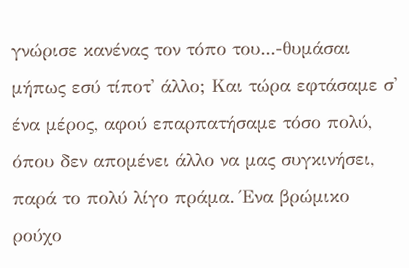γνώρισε κανένας τον τόπο του...-θυμάσαι μήπως εσύ τίποτ' άλλο; Και τώρα εφτάσαμε σ' ένα μέρος, αφού επαρπατήσαμε τόσο πολύ, όπου δεν απομένει άλλο να μας συγκινήσει, παρά το πολύ λίγο πράμα. Ένα βρώμικο ρούχο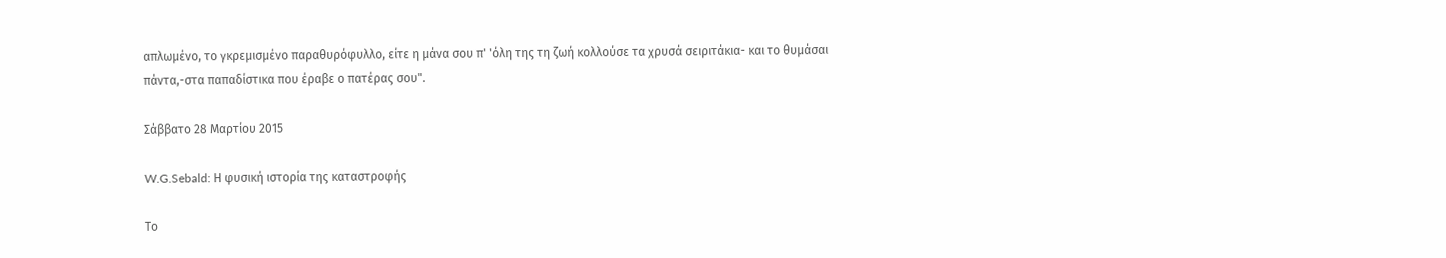απλωμένο, το γκρεμισμένο παραθυρόφυλλο, είτε η μάνα σου π' 'όλη της τη ζωή κολλούσε τα χρυσά σειριτάκια- και το θυμάσαι πάντα,-στα παπαδίστικα που έραβε ο πατέρας σου".

Σάββατο 28 Μαρτίου 2015

W.G.Sebald: Η φυσική ιστορία της καταστροφής

Το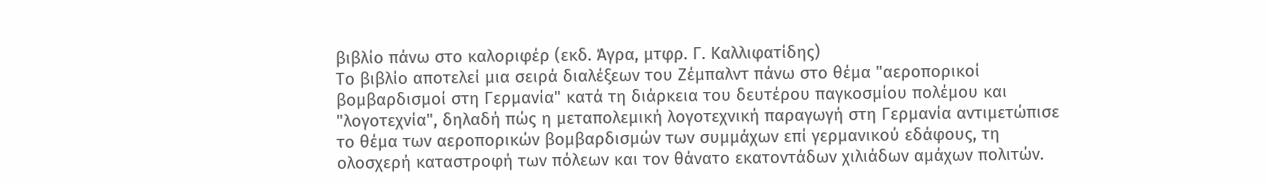βιβλίο πάνω στο καλοριφέρ (εκδ. Άγρα, μτφρ. Γ. Καλλιφατίδης)
Το βιβλίο αποτελεί μια σειρά διαλέξεων του Ζέμπαλντ πάνω στο θέμα "αεροπορικοί βομβαρδισμοί στη Γερμανία" κατά τη διάρκεια του δευτέρου παγκοσμίου πολέμου και "λογοτεχνία", δηλαδή πώς η μεταπολεμική λογοτεχνική παραγωγή στη Γερμανία αντιμετώπισε το θέμα των αεροπορικών βομβαρδισμών των συμμάχων επί γερμανικού εδάφους, τη ολοσχερή καταστροφή των πόλεων και τον θάνατο εκατοντάδων χιλιάδων αμάχων πολιτών.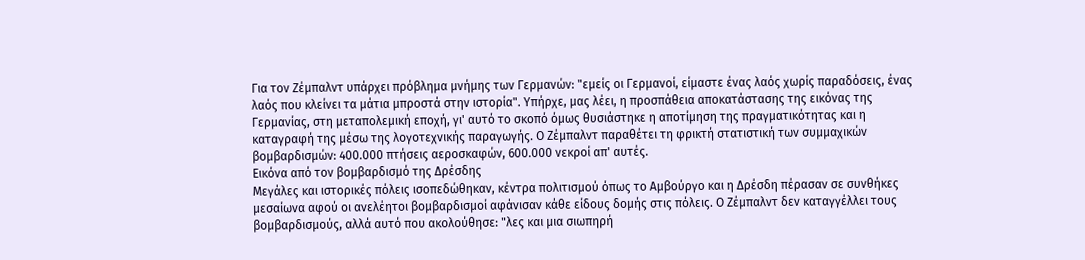Για τον Ζέμπαλντ υπάρχει πρόβλημα μνήμης των Γερμανών: "εμείς οι Γερμανοί, είμαστε ένας λαός χωρίς παραδόσεις, ένας λαός που κλείνει τα μάτια μπροστά στην ιστορία". Υπήρχε, μας λέει, η προσπάθεια αποκατάστασης της εικόνας της Γερμανίας, στη μεταπολεμική εποχή, γι' αυτό το σκοπό όμως θυσιάστηκε η αποτίμηση της πραγματικότητας και η καταγραφή της μέσω της λογοτεχνικής παραγωγής. Ο Ζέμπαλντ παραθέτει τη φρικτή στατιστική των συμμαχικών βομβαρδισμών: 400.000 πτήσεις αεροσκαφών, 600.000 νεκροί απ' αυτές.
Εικόνα από τον βομβαρδισμό της Δρέσδης
Μεγάλες και ιστορικές πόλεις ισοπεδώθηκαν, κέντρα πολιτισμού όπως το Αμβούργο και η Δρέσδη πέρασαν σε συνθήκες μεσαίωνα αφού οι ανελέητοι βομβαρδισμοί αφάνισαν κάθε είδους δομής στις πόλεις. Ο Ζέμπαλντ δεν καταγγέλλει τους βομβαρδισμούς, αλλά αυτό που ακολούθησε: "λες και μια σιωπηρή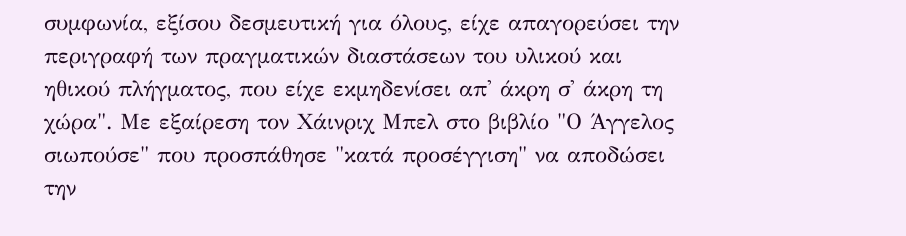συμφωνία, εξίσου δεσμευτική για όλους, είχε απαγορεύσει την περιγραφή των πραγματικών διαστάσεων του υλικού και ηθικού πλήγματος, που είχε εκμηδενίσει απ' άκρη σ' άκρη τη χώρα". Με εξαίρεση τον Χάινριχ Μπελ στο βιβλίο "Ο Άγγελος σιωπούσε" που προσπάθησε "κατά προσέγγιση" να αποδώσει την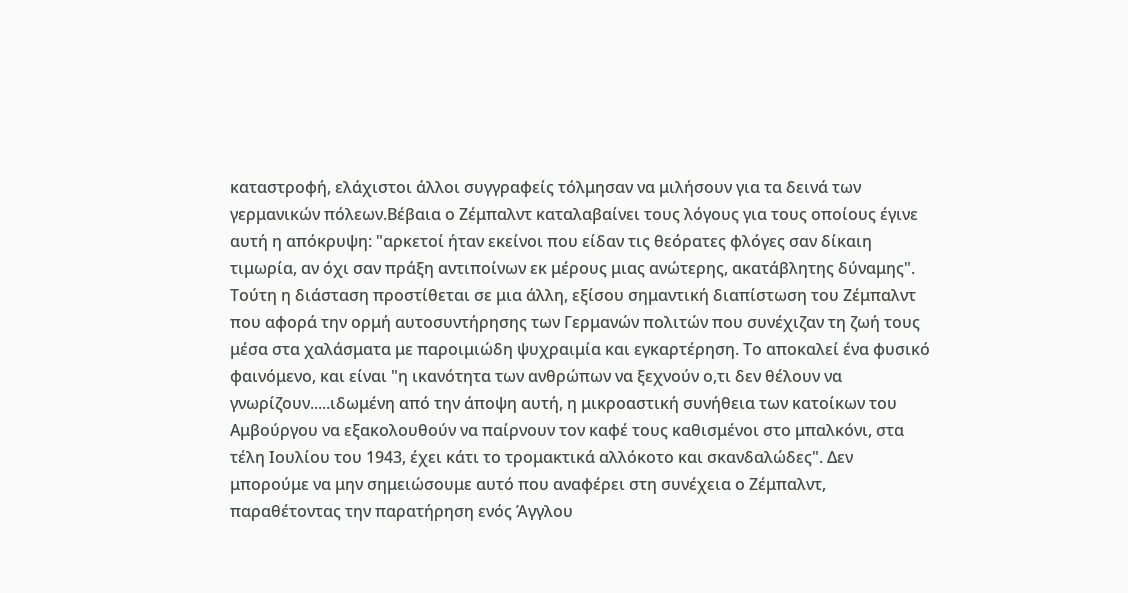καταστροφή, ελάχιστοι άλλοι συγγραφείς τόλμησαν να μιλήσουν για τα δεινά των γερμανικών πόλεων.Βέβαια ο Ζέμπαλντ καταλαβαίνει τους λόγους για τους οποίους έγινε αυτή η απόκρυψη: "αρκετοί ήταν εκείνοι που είδαν τις θεόρατες φλόγες σαν δίκαιη τιμωρία, αν όχι σαν πράξη αντιποίνων εκ μέρους μιας ανώτερης, ακατάβλητης δύναμης". Τούτη η διάσταση προστίθεται σε μια άλλη, εξίσου σημαντική διαπίστωση του Ζέμπαλντ που αφορά την ορμή αυτοσυντήρησης των Γερμανών πολιτών που συνέχιζαν τη ζωή τους μέσα στα χαλάσματα με παροιμιώδη ψυχραιμία και εγκαρτέρηση. Το αποκαλεί ένα φυσικό φαινόμενο, και είναι "η ικανότητα των ανθρώπων να ξεχνούν ο,τι δεν θέλουν να γνωρίζουν.....ιδωμένη από την άποψη αυτή, η μικροαστική συνήθεια των κατοίκων του Αμβούργου να εξακολουθούν να παίρνουν τον καφέ τους καθισμένοι στο μπαλκόνι, στα τέλη Ιουλίου του 1943, έχει κάτι το τρομακτικά αλλόκοτο και σκανδαλώδες". Δεν μπορούμε να μην σημειώσουμε αυτό που αναφέρει στη συνέχεια ο Ζέμπαλντ, παραθέτοντας την παρατήρηση ενός Άγγλου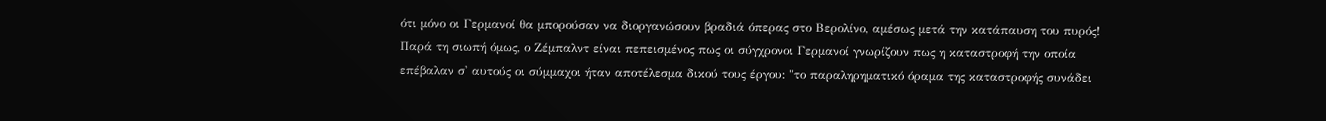ότι μόνο οι Γερμανοί θα μπορούσαν να διοργανώσουν βραδιά όπερας στο Βερολίνο, αμέσως μετά την κατάπαυση του πυρός!
Παρά τη σιωπή όμως, ο Ζέμπαλντ είναι πεπεισμένος πως οι σύγχρονοι Γερμανοί γνωρίζουν πως η καταστροφή την οποία επέβαλαν σ' αυτούς οι σύμμαχοι ήταν αποτέλεσμα δικού τους έργου: "το παραληρηματικό όραμα της καταστροφής συνάδει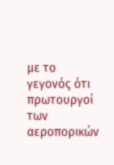με το γεγονός ότι πρωτουργοί των αεροπορικών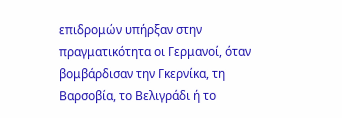επιδρομών υπήρξαν στην πραγματικότητα οι Γερμανοί, όταν βομβάρδισαν την Γκερνίκα, τη Βαρσοβία, το Βελιγράδι ή το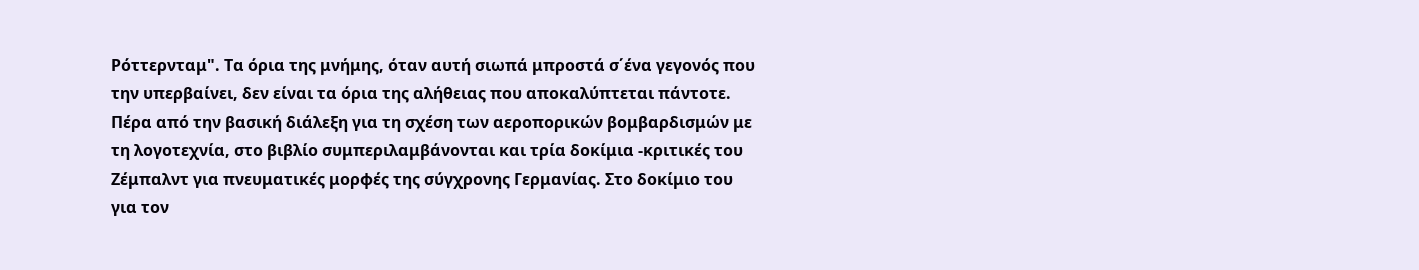Ρόττερνταμ". Τα όρια της μνήμης, όταν αυτή σιωπά μπροστά σ΄ένα γεγονός που την υπερβαίνει, δεν είναι τα όρια της αλήθειας που αποκαλύπτεται πάντοτε. Πέρα από την βασική διάλεξη για τη σχέση των αεροπορικών βομβαρδισμών με τη λογοτεχνία, στο βιβλίο συμπεριλαμβάνονται και τρία δοκίμια -κριτικές του Ζέμπαλντ για πνευματικές μορφές της σύγχρονης Γερμανίας. Στο δοκίμιο του για τον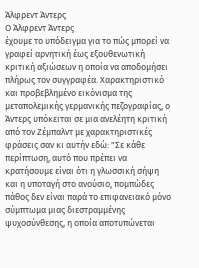Άλφρεντ Άντερς
Ο Άλφρεντ Άντερς
έχουμε το υπόδειγμα για το πώς μπορεί να γραφεί αρνητική έως εξουθενωτική κριτική αξιώσεων η οποία να αποδομήσει πλήρως τον συγγραφέα. Χαρακτηριστικό και προβεβλημένο εικόνισμα της μεταπολεμικής γερμανικής πεζογραφίας, ο Άντερς υπόκειται σε μια ανελέητη κριτική από τον Ζέμπαλντ με χαρακτηριστικές φράσεις σαν κι αυτήν εδώ: "Σε κάθε περίπτωση, αυτό που πρέπει να κρατήσουμε είναι ότι η γλωσσική σήψη και η υποταγή στο ανούσιο, πομπώδες πάθος δεν είναι παρά το επιφανειακό μόνο σύμπτωμα μιας διεστραμμένης ψυχοσύνθεσης, η οποία αποτυπώνεται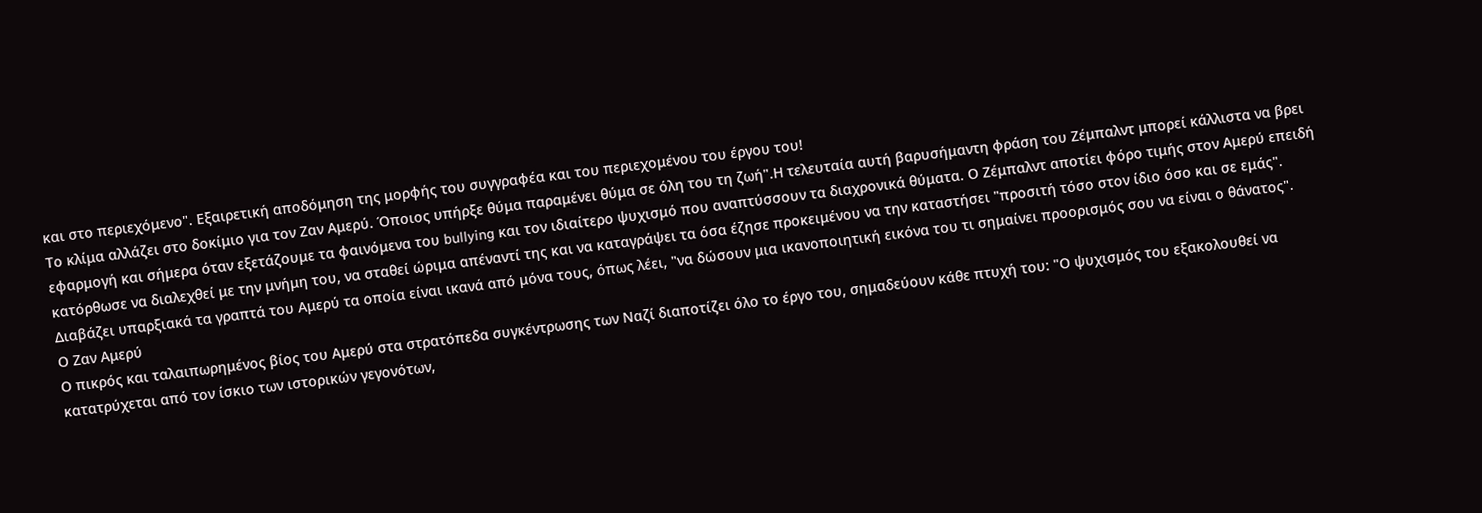και στο περιεχόμενο". Εξαιρετική αποδόμηση της μορφής του συγγραφέα και του περιεχομένου του έργου του!
Το κλίμα αλλάζει στο δοκίμιο για τον Ζαν Αμερύ. Όποιος υπήρξε θύμα παραμένει θύμα σε όλη του τη ζωή".Η τελευταία αυτή βαρυσήμαντη φράση του Ζέμπαλντ μπορεί κάλλιστα να βρει εφαρμογή και σήμερα όταν εξετάζουμε τα φαινόμενα του bullying και τον ιδιαίτερο ψυχισμό που αναπτύσσουν τα διαχρονικά θύματα. Ο Ζέμπαλντ αποτίει φόρο τιμής στον Αμερύ επειδή κατόρθωσε να διαλεχθεί με την μνήμη του, να σταθεί ώριμα απέναντί της και να καταγράψει τα όσα έζησε προκειμένου να την καταστήσει "προσιτή τόσο στον ίδιο όσο και σε εμάς". Διαβάζει υπαρξιακά τα γραπτά του Αμερύ τα οποία είναι ικανά από μόνα τους, όπως λέει, "να δώσουν μια ικανοποιητική εικόνα του τι σημαίνει προορισμός σου να είναι ο θάνατος".
Ο Ζαν Αμερύ
Ο πικρός και ταλαιπωρημένος βίος του Αμερύ στα στρατόπεδα συγκέντρωσης των Ναζί διαποτίζει όλο το έργο του, σημαδεύουν κάθε πτυχή του: "Ο ψυχισμός του εξακολουθεί να κατατρύχεται από τον ίσκιο των ιστορικών γεγονότων,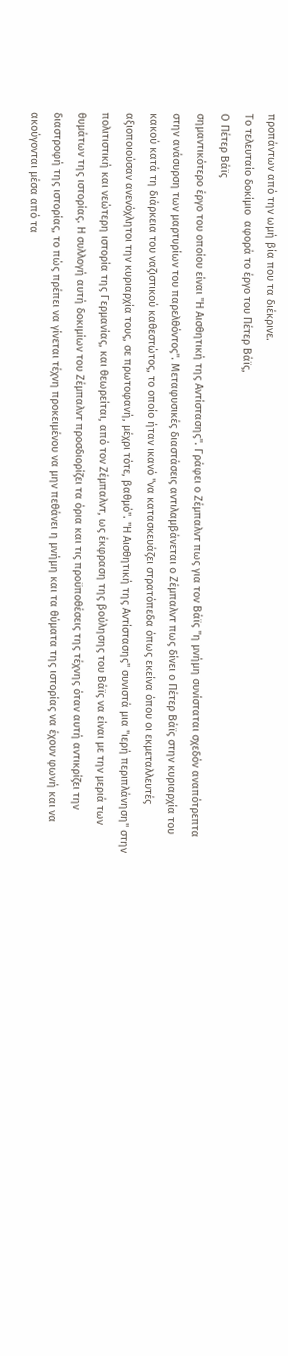προπάντων από την ωμή βία που τα διέκρινε.
Το τελευταίο δοκίμιο  αφορά το έργο του Πέτερ Βάϊς,
Ο Πέτερ Βάϊς
σημαντικότερο έργο του οποίου είναι "Η Αισθητική της Αντίστασης". Γράφει ο Ζέμπαλντ πως για τον Βάϊς "η μνήμη συνίσταται σχεδόν αναπότρεπτα στην ανάσυρση των μαρτυρίων του παρελθόντος". Μεταφυσικές διαστάσεις αντιλαμβάνεται ο Ζέμπαλντ πως δίνει ο Πέτερ Βάϊς στην κυριαρχία του κακού κατά τη διάρκεια του ναζιστικού καθεστώτος, το οποίο ήταν ικανό "να κατασκευάζει στρατόπεδα όπως εκείνα όπου οι εκμεταλλευτές αξιοποιούσαν ανενόχλητοι την κυριαρχία τους, σε πρωτοφανή, μέχρι τότε, βαθμό". "Η Αισθητική της Αντίστασης" συνιστά μια "ιερή περιπλάνηση" στην πολιτιστική και νεώτερη ιστορία της Γερμανίας, και θεωρείται, από τον Ζέμπαλντ, ως έκφραση της βούλησης του Βάϊς να είναι με την μεριά των θυμάτων της ιστορίας. Η συλλογή αυτή δοκιμίων του Ζέμπαλντ προσδιορίζει τα όρια και τις προϋποθέσεις της τέχνης όταν αυτή αντικρίζει την διαστροφή της ιστορίας, το πώς πρέπει να γίνεται τέχνη προκειμένου να μην πεθάνει η μνήμη και τα θύματα της ιστορίας να έχουν φωνή και να ακούγονται μέσα από τα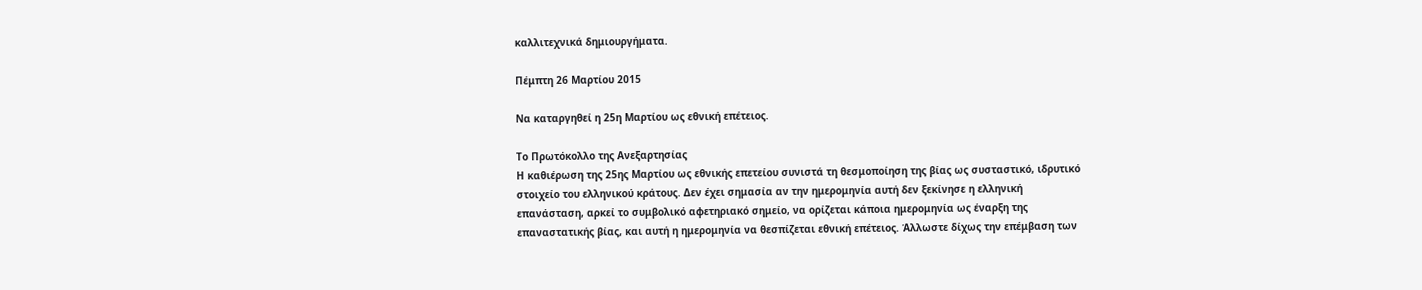καλλιτεχνικά δημιουργήματα.

Πέμπτη 26 Μαρτίου 2015

Να καταργηθεί η 25η Μαρτίου ως εθνική επέτειος.

Το Πρωτόκολλο της Ανεξαρτησίας
Η καθιέρωση της 25ης Μαρτίου ως εθνικής επετείου συνιστά τη θεσμοποίηση της βίας ως συσταστικό, ιδρυτικό στοιχείο του ελληνικού κράτους. Δεν έχει σημασία αν την ημερομηνία αυτή δεν ξεκίνησε η ελληνική επανάσταση, αρκεί το συμβολικό αφετηριακό σημείο, να ορίζεται κάποια ημερομηνία ως έναρξη της επαναστατικής βίας, και αυτή η ημερομηνία να θεσπίζεται εθνική επέτειος. Άλλωστε δίχως την επέμβαση των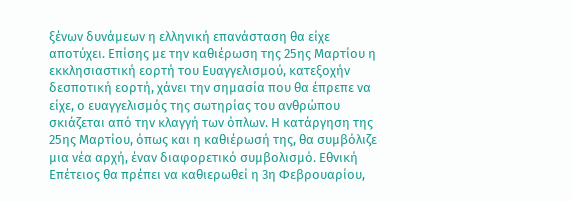ξένων δυνάμεων η ελληνική επανάσταση θα είχε αποτύχει. Επίσης με την καθιέρωση της 25ης Μαρτίου η εκκλησιαστική εορτή του Ευαγγελισμού, κατεξοχήν δεσποτική εορτή, χάνει την σημασία που θα έπρεπε να είχε, ο ευαγγελισμός της σωτηρίας του ανθρώπου σκιάζεται από την κλαγγή των όπλων. Η κατάργηση της 25ης Μαρτίου, όπως και η καθιέρωσή της, θα συμβόλιζε μια νέα αρχή, έναν διαφορετικό συμβολισμό. Εθνική Επέτειος θα πρέπει να καθιερωθεί η 3η Φεβρουαρίου,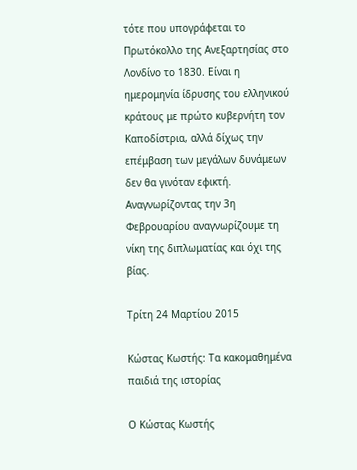τότε που υπογράφεται το Πρωτόκολλο της Ανεξαρτησίας στο Λονδίνο το 1830. Είναι η ημερομηνία ίδρυσης του ελληνικού κράτους με πρώτο κυβερνήτη τον Καποδίστρια, αλλά δίχως την επέμβαση των μεγάλων δυνάμεων δεν θα γινόταν εφικτή. Αναγνωρίζοντας την 3η Φεβρουαρίου αναγνωρίζουμε τη νίκη της διπλωματίας και όχι της βίας.

Τρίτη 24 Μαρτίου 2015

Κώστας Κωστής: Τα κακομαθημένα παιδιά της ιστορίας

Ο Κώστας Κωστής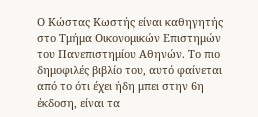Ο Κώστας Κωστής είναι καθηγητής στο Τμήμα Οικονομικών Επιστημών του Πανεπιστημίου Αθηνών. Το πιο δημοφιλές βιβλίο του, αυτό φαίνεται από το ότι έχει ήδη μπει στην 6η έκδοση, είναι τα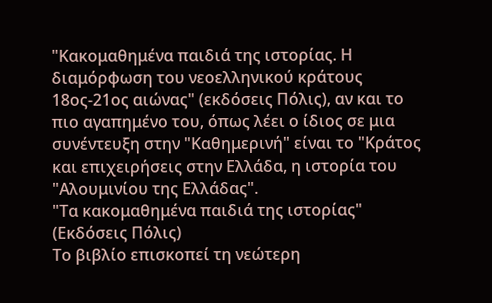"Κακομαθημένα παιδιά της ιστορίας. Η διαμόρφωση του νεοελληνικού κράτους 18ος-21ος αιώνας" (εκδόσεις Πόλις), αν και το πιο αγαπημένο του, όπως λέει ο ίδιος σε μια συνέντευξη στην "Καθημερινή" είναι το "Κράτος και επιχειρήσεις στην Ελλάδα, η ιστορία του "Αλουμινίου της Ελλάδας".
"Τα κακομαθημένα παιδιά της ιστορίας" (Εκδόσεις Πόλις)
Το βιβλίο επισκοπεί τη νεώτερη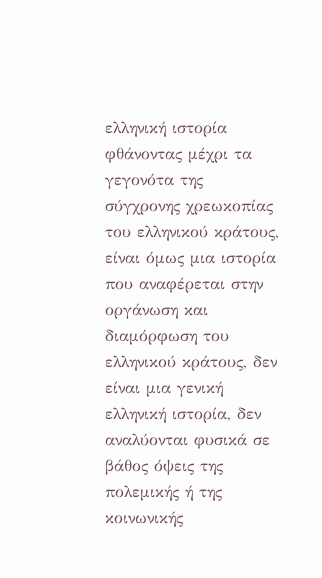ελληνική ιστορία φθάνοντας μέχρι τα γεγονότα της σύγχρονης χρεωκοπίας του ελληνικού κράτους, είναι όμως μια ιστορία που αναφέρεται στην οργάνωση και διαμόρφωση του ελληνικού κράτους, δεν είναι μια γενική ελληνική ιστορία, δεν αναλύονται φυσικά σε βάθος όψεις της πολεμικής ή της κοινωνικής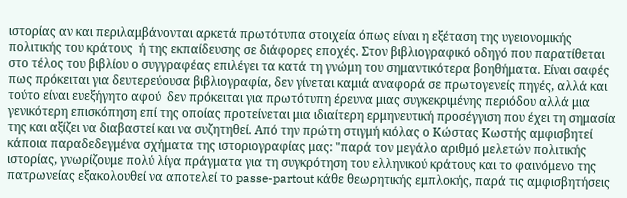ιστορίας αν και περιλαμβάνονται αρκετά πρωτότυπα στοιχεία όπως είναι η εξέταση της υγειονομικής πολιτικής του κράτους  ή της εκπαίδευσης σε διάφορες εποχές. Στον βιβλιογραφικό οδηγό που παρατίθεται στο τέλος του βιβλίου ο συγγραφέας επιλέγει τα κατά τη γνώμη του σημαντικότερα βοηθήματα. Είναι σαφές πως πρόκειται για δευτερεύουσα βιβλιογραφία, δεν γίνεται καμιά αναφορά σε πρωτογενείς πηγές, αλλά και τούτο είναι ευεξήγητο αφού  δεν πρόκειται για πρωτότυπη έρευνα μιας συγκεκριμένης περιόδου αλλά μια γενικότερη επισκόπηση επί της οποίας προτείνεται μια ιδιαίτερη ερμηνευτική προσέγγιση που έχει τη σημασία της και αξίζει να διαβαστεί και να συζητηθεί. Από την πρώτη στιγμή κιόλας ο Κώστας Κωστής αμφισβητεί κάποια παραδεδεγμένα σχήματα της ιστοριογραφίας μας: "παρά τον μεγάλο αριθμό μελετών πολιτικής ιστορίας, γνωρίζουμε πολύ λίγα πράγματα για τη συγκρότηση του ελληνικού κράτους και το φαινόμενο της πατρωνείας εξακολουθεί να αποτελεί το passe-partout κάθε θεωρητικής εμπλοκής, παρά τις αμφισβητήσεις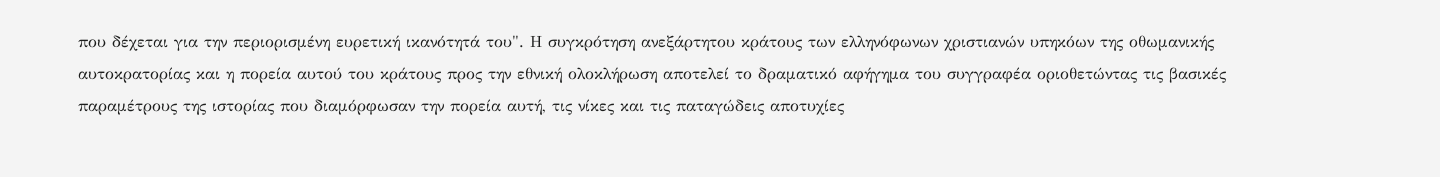που δέχεται για την περιορισμένη ευρετική ικανότητά του". Η συγκρότηση ανεξάρτητου κράτους των ελληνόφωνων χριστιανών υπηκόων της οθωμανικής αυτοκρατορίας και η πορεία αυτού του κράτους προς την εθνική ολοκλήρωση αποτελεί το δραματικό αφήγημα του συγγραφέα οριοθετώντας τις βασικές παραμέτρους της ιστορίας που διαμόρφωσαν την πορεία αυτή, τις νίκες και τις παταγώδεις αποτυχίες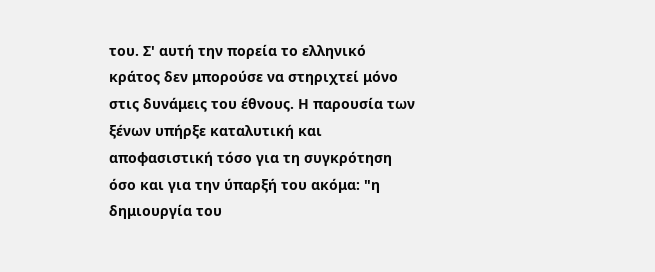του. Σ' αυτή την πορεία το ελληνικό κράτος δεν μπορούσε να στηριχτεί μόνο στις δυνάμεις του έθνους. Η παρουσία των ξένων υπήρξε καταλυτική και αποφασιστική τόσο για τη συγκρότηση όσο και για την ύπαρξή του ακόμα: "η δημιουργία του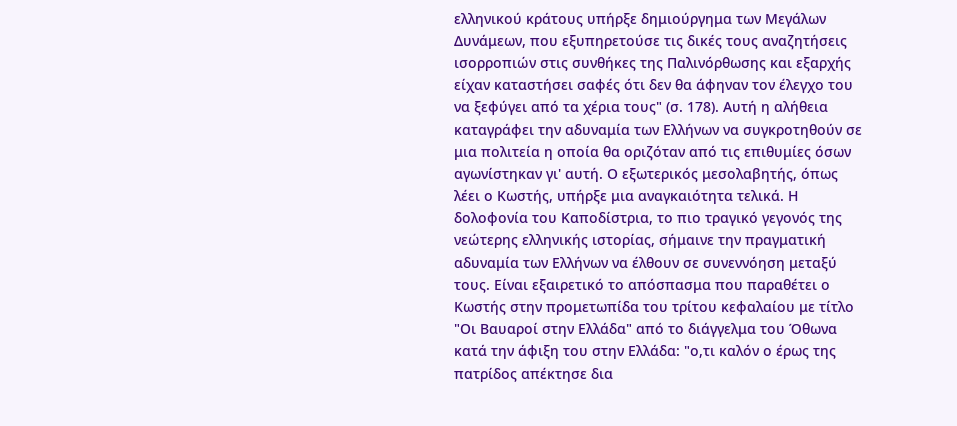ελληνικού κράτους υπήρξε δημιούργημα των Μεγάλων Δυνάμεων, που εξυπηρετούσε τις δικές τους αναζητήσεις ισορροπιών στις συνθήκες της Παλινόρθωσης και εξαρχής είχαν καταστήσει σαφές ότι δεν θα άφηναν τον έλεγχο του να ξεφύγει από τα χέρια τους" (σ. 178). Αυτή η αλήθεια καταγράφει την αδυναμία των Ελλήνων να συγκροτηθούν σε μια πολιτεία η οποία θα οριζόταν από τις επιθυμίες όσων αγωνίστηκαν γι' αυτή. Ο εξωτερικός μεσολαβητής, όπως λέει ο Κωστής, υπήρξε μια αναγκαιότητα τελικά. Η δολοφονία του Καποδίστρια, το πιο τραγικό γεγονός της νεώτερης ελληνικής ιστορίας, σήμαινε την πραγματική αδυναμία των Ελλήνων να έλθουν σε συνεννόηση μεταξύ τους. Είναι εξαιρετικό το απόσπασμα που παραθέτει ο Κωστής στην προμετωπίδα του τρίτου κεφαλαίου με τίτλο "Οι Βαυαροί στην Ελλάδα" από το διάγγελμα του Όθωνα κατά την άφιξη του στην Ελλάδα: "ο,τι καλόν ο έρως της πατρίδος απέκτησε δια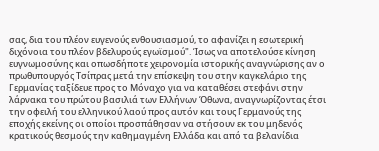σας, δια του πλέον ευγενούς ενθουσιασμού, το αφανίζει η εσωτερική διχόνοια του πλέον βδελυρούς εγωϊσμού". Ίσως να αποτελούσε κίνηση ευγνωμοσύνης και οπωσδήποτε χειρονομία ιστορικής αναγνώρισης αν ο πρωθυπουργός Τσίπρας μετά την επίσκεψη του στην καγκελάριο της Γερμανίας ταξίδευε προς το Μόναχο για να καταθέσει στεφάνι στην λάρνακα του πρώτου βασιλιά των Ελλήνων Όθωνα, αναγνωρίζοντας έτσι την οφειλή του ελληνικού λαού προς αυτόν και τους Γερμανούς της εποχής εκείνης οι οποίοι προσπάθησαν να στήσουν εκ του μηδενός κρατικούς θεσμούς την καθημαγμένη Ελλάδα και από τα βελανίδια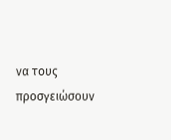να τους προσγειώσουν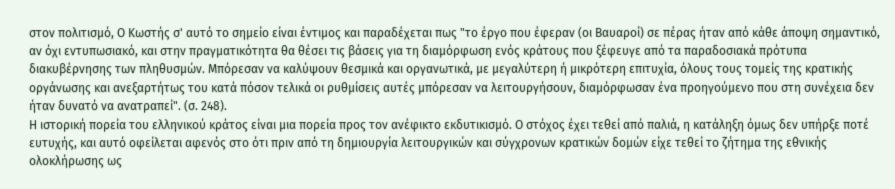στον πολιτισμό, Ο Κωστής σ' αυτό το σημείο είναι έντιμος και παραδέχεται πως "το έργο που έφεραν (οι Βαυαροί) σε πέρας ήταν από κάθε άποψη σημαντικό, αν όχι εντυπωσιακό, και στην πραγματικότητα θα θέσει τις βάσεις για τη διαμόρφωση ενός κράτους που ξέφευγε από τα παραδοσιακά πρότυπα διακυβέρνησης των πληθυσμών. Μπόρεσαν να καλύψουν θεσμικά και οργανωτικά, με μεγαλύτερη ή μικρότερη επιτυχία, όλους τους τομείς της κρατικής οργάνωσης και ανεξαρτήτως του κατά πόσον τελικά οι ρυθμίσεις αυτές μπόρεσαν να λειτουργήσουν, διαμόρφωσαν ένα προηγούμενο που στη συνέχεια δεν ήταν δυνατό να ανατραπεί". (σ. 248).
Η ιστορική πορεία του ελληνικού κράτος είναι μια πορεία προς τον ανέφικτο εκδυτικισμό. Ο στόχος έχει τεθεί από παλιά, η κατάληξη όμως δεν υπήρξε ποτέ ευτυχής, και αυτό οφείλεται αφενός στο ότι πριν από τη δημιουργία λειτουργικών και σύγχρονων κρατικών δομών είχε τεθεί το ζήτημα της εθνικής ολοκλήρωσης ως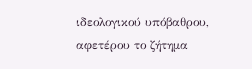ιδεολογικού υπόβαθρου, αφετέρου το ζήτημα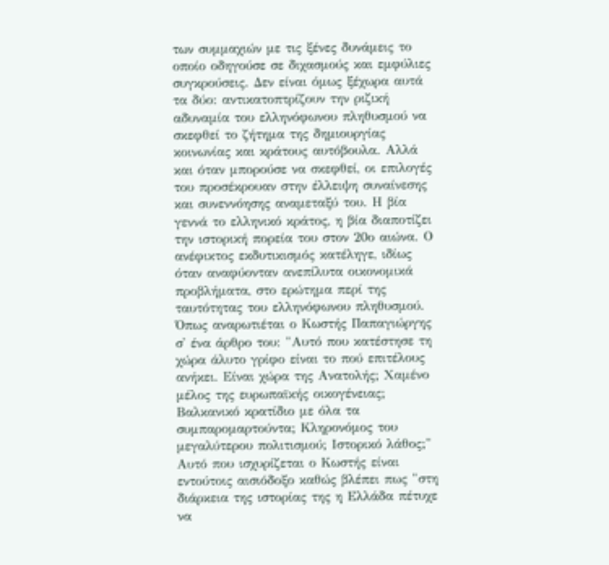των συμμαχιών με τις ξένες δυνάμεις το οποίο οδηγούσε σε διχασμούς και εμφύλιες συγκρούσεις. Δεν είναι όμως ξέχωρα αυτά τα δύο: αντικατοπτρίζουν την ριζική αδυναμία του ελληνόφωνου πληθυσμού να σκεφθεί το ζήτημα της δημιουργίας κοινωνίας και κράτους αυτόβουλα. Αλλά και όταν μπορούσε να σκεφθεί, οι επιλογές του προσέκρουαν στην έλλειψη συναίνεσης και συνεννόησης αναμεταξύ του. Η βία γεννά το ελληνικό κράτος, η βία διαποτίζει την ιστορική πορεία του στον 20ο αιώνα. Ο ανέφικτος εκδυτικισμός κατέληγε, ιδίως όταν αναφύονταν ανεπίλυτα οικονομικά προβλήματα, στο ερώτημα περί της ταυτότητας του ελληνόφωνου πληθυσμού. Όπως αναρωτιέται ο Κωστής Παπαγιώργης σ' ένα άρθρο του: "Αυτό που κατέστησε τη χώρα άλυτο γρίφο είναι το πού επιτέλους ανήκει. Είναι χώρα της Ανατολής; Χαμένο μέλος της ευρωπαϊκής οικογένειας; Βαλκανικό κρατίδιο με όλα τα συμπαρομαρτούντα; Κληρονόμος του μεγαλύτερου πολιτισμού; Ιστορικό λάθος;" Αυτό που ισχυρίζεται ο Κωστής είναι εντούτοις αισιόδοξο καθώς βλέπει πως "στη διάρκεια της ιστορίας της η Ελλάδα πέτυχε να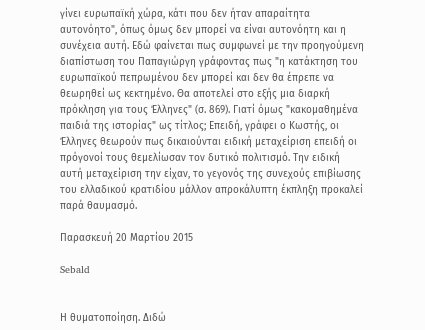γίνει ευρωπαϊκή χώρα, κάτι που δεν ήταν απαραίτητα αυτονόητο", όπως όμως δεν μπορεί να είναι αυτονόητη και η συνέχεια αυτή. Εδώ φαίνεται πως συμφωνεί με την προηγούμενη διαπίστωση του Παπαγιώργη γράφοντας πως "η κατάκτηση του ευρωπαϊκού πεπρωμένου δεν μπορεί και δεν θα έπρεπε να θεωρηθεί ως κεκτημένο. Θα αποτελεί στο εξής μια διαρκή πρόκληση για τους Έλληνες" (σ. 869). Γιατί όμως "κακομαθημένα παιδιά της ιστορίας" ως τίτλος; Επειδή, γράφει ο Κωστής, οι Έλληνες θεωρούν πως δικαιούνται ειδική μεταχείριση επειδή οι πρόγονοί τους θεμελίωσαν τον δυτικό πολιτισμό. Την ειδική αυτή μεταχείριση την είχαν, το γεγονός της συνεχούς επιβίωσης του ελλαδικού κρατιδίου μάλλον απροκάλυπτη έκπληξη προκαλεί παρά θαυμασμό.

Παρασκευή 20 Μαρτίου 2015

Sebald


Η θυματοποίηση. Διδώ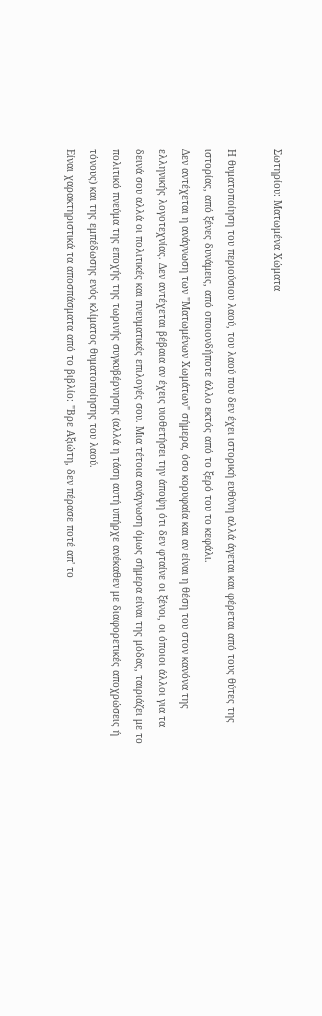Σωτηρίου: Ματωμένα Χώματα

Η θυματοποίηση του περιούσιου λαού, του λαού που δεν έχει ιστορική ευθύνη αλλά άγεται και φέρεται από τους θύτες της ιστορίας, από ξένες δυνάμεις, από οποιονδήποτε άλλο εκτός από το ξερό του το κεφάλι.
Δεν αντέχεται η ανάγνωση των "Ματωμένων Χωμάτων" σήμερα, όσο κορυφαία και αν είναι η θέση του στον κανόνα της ελληνικής λογοτεχνίας. Δεν αντέχεται βέβαια αν έχεις υιοθετήσει την άποψη ότι δεν φταίνε οι ξένοι, οι όποιοι άλλοι για τα δεινά σου αλλά οι πολιτικές και πνευματικές επιλογές σου. Μια τέτοια ανάγνωση όμως σήμερα είναι της μόδας, ταιριάζει με το πολιτικό πνεύμα της εποχής της τωρινής συγκυβέρνησης (αλλά η τάση αυτή υπήρχε ανέκαθεν με διαφορετικές αποχρώσεις ή τόνους) και της εμπέδωσης ενός κλίματος θυματοποίησης του λαού.
Είναι χαρακτηριστικά τα αποσπάσματα από το βιβλίο: "Βρε Αξιώτη, δεν πέρασε ποτέ απ' το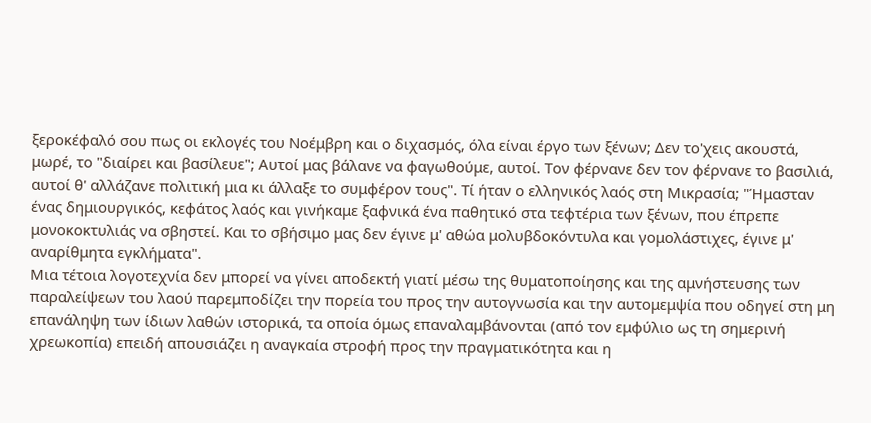ξεροκέφαλό σου πως οι εκλογές του Νοέμβρη και ο διχασμός, όλα είναι έργο των ξένων; Δεν το'χεις ακουστά, μωρέ, το "διαίρει και βασίλευε"; Αυτοί μας βάλανε να φαγωθούμε, αυτοί. Τον φέρνανε δεν τον φέρνανε το βασιλιά, αυτοί θ' αλλάζανε πολιτική μια κι άλλαξε το συμφέρον τους". Τί ήταν ο ελληνικός λαός στη Μικρασία; "Ήμασταν ένας δημιουργικός, κεφάτος λαός και γινήκαμε ξαφνικά ένα παθητικό στα τεφτέρια των ξένων, που έπρεπε μονοκοκτυλιάς να σβηστεί. Και το σβήσιμο μας δεν έγινε μ' αθώα μολυβδοκόντυλα και γομολάστιχες, έγινε μ' αναρίθμητα εγκλήματα".
Μια τέτοια λογοτεχνία δεν μπορεί να γίνει αποδεκτή γιατί μέσω της θυματοποίησης και της αμνήστευσης των παραλείψεων του λαού παρεμποδίζει την πορεία του προς την αυτογνωσία και την αυτομεμψία που οδηγεί στη μη επανάληψη των ίδιων λαθών ιστορικά, τα οποία όμως επαναλαμβάνονται (από τον εμφύλιο ως τη σημερινή χρεωκοπία) επειδή απουσιάζει η αναγκαία στροφή προς την πραγματικότητα και η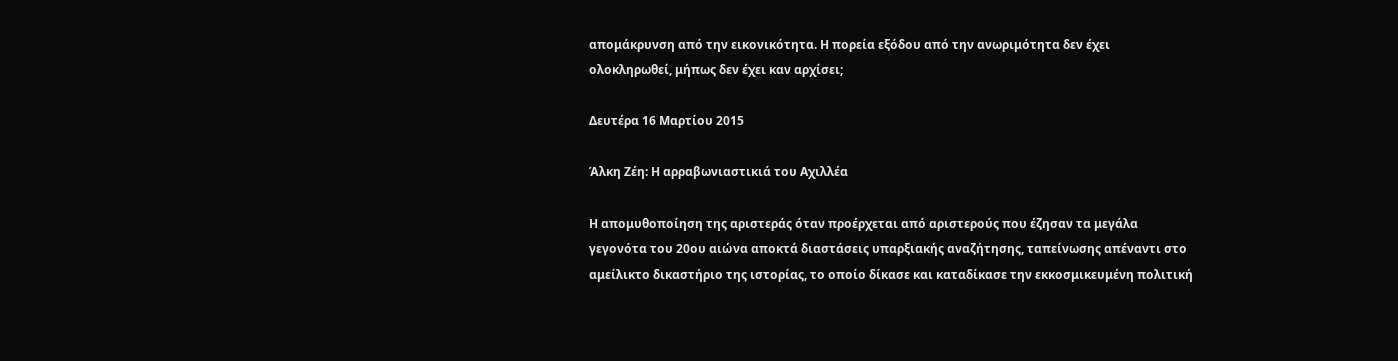απομάκρυνση από την εικονικότητα. Η πορεία εξόδου από την ανωριμότητα δεν έχει ολοκληρωθεί, μήπως δεν έχει καν αρχίσει;

Δευτέρα 16 Μαρτίου 2015

Άλκη Ζέη: Η αρραβωνιαστικιά του Αχιλλέα

Η απομυθοποίηση της αριστεράς όταν προέρχεται από αριστερούς που έζησαν τα μεγάλα γεγονότα του 20ου αιώνα αποκτά διαστάσεις υπαρξιακής αναζήτησης, ταπείνωσης απέναντι στο αμείλικτο δικαστήριο της ιστορίας, το οποίο δίκασε και καταδίκασε την εκκοσμικευμένη πολιτική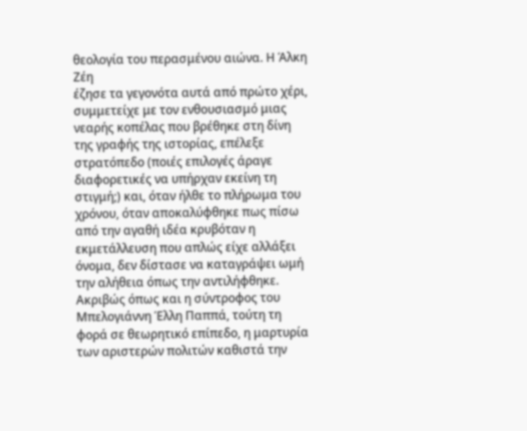θεολογία του περασμένου αιώνα. Η Άλκη Ζέη
έζησε τα γεγονότα αυτά από πρώτο χέρι, συμμετείχε με τον ενθουσιασμό μιας νεαρής κοπέλας που βρέθηκε στη δίνη της γραφής της ιστορίας, επέλεξε στρατόπεδο (ποιές επιλογές άραγε διαφορετικές να υπήρχαν εκείνη τη στιγμή;) και, όταν ήλθε το πλήρωμα του χρόνου, όταν αποκαλύφθηκε πως πίσω από την αγαθή ιδέα κρυβόταν η εκμετάλλευση που απλώς είχε αλλάξει όνομα, δεν δίστασε να καταγράψει ωμή την αλήθεια όπως την αντιλήφθηκε. Ακριβώς όπως και η σύντροφος του Μπελογιάννη Έλλη Παππά, τούτη τη φορά σε θεωρητικό επίπεδο, η μαρτυρία των αριστερών πολιτών καθιστά την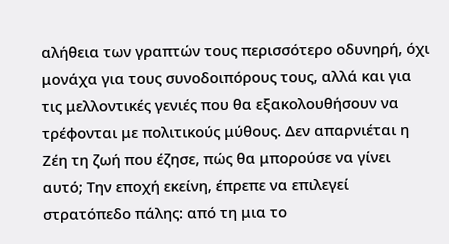αλήθεια των γραπτών τους περισσότερο οδυνηρή, όχι μονάχα για τους συνοδοιπόρους τους, αλλά και για τις μελλοντικές γενιές που θα εξακολουθήσουν να τρέφονται με πολιτικούς μύθους. Δεν απαρνιέται η Ζέη τη ζωή που έζησε, πώς θα μπορούσε να γίνει αυτό; Την εποχή εκείνη, έπρεπε να επιλεγεί στρατόπεδο πάλης: από τη μια το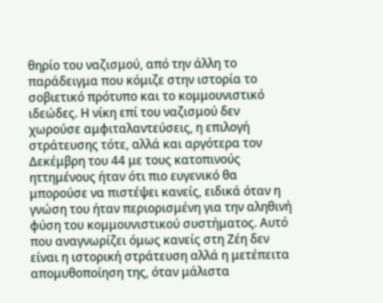θηρίο του ναζισμού, από την άλλη το παράδειγμα που κόμιζε στην ιστορία το σοβιετικό πρότυπο και το κομμουνιστικό ιδεώδες. Η νίκη επί του ναζισμού δεν χωρούσε αμφιταλαντεύσεις, η επιλογή στράτευσης τότε, αλλά και αργότερα τον Δεκέμβρη του 44 με τους κατοπινούς ηττημένους ήταν ότι πιο ευγενικό θα μπορούσε να πιστέψει κανείς, ειδικά όταν η γνώση του ήταν περιορισμένη για την αληθινή φύση του κομμουνιστικού συστήματος. Αυτό που αναγνωρίζει όμως κανείς στη Ζέη δεν είναι η ιστορική στράτευση αλλά η μετέπειτα απομυθοποίηση της, όταν μάλιστα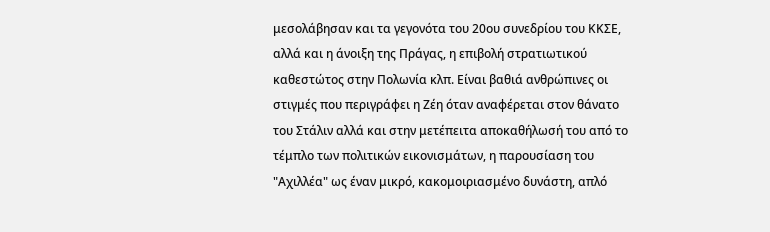μεσολάβησαν και τα γεγονότα του 20ου συνεδρίου του ΚΚΣΕ, αλλά και η άνοιξη της Πράγας, η επιβολή στρατιωτικού καθεστώτος στην Πολωνία κλπ. Είναι βαθιά ανθρώπινες οι στιγμές που περιγράφει η Ζέη όταν αναφέρεται στον θάνατο του Στάλιν αλλά και στην μετέπειτα αποκαθήλωσή του από το τέμπλο των πολιτικών εικονισμάτων, η παρουσίαση του "Αχιλλέα" ως έναν μικρό, κακομοιριασμένο δυνάστη, απλό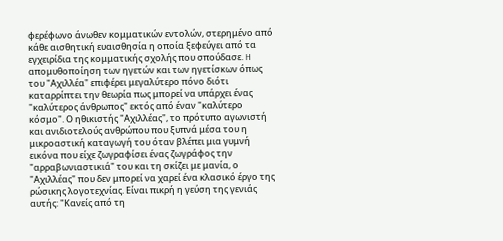φερέφωνο άνωθεν κομματικών εντολών, στερημένο από κάθε αισθητική ευαισθησία η οποία ξεφεύγει από τα εγχειρίδια της κομματικής σχολής που σπούδασε. H απομυθοποίηση των ηγετών και των ηγετίσκων όπως του "Αχιλλέα" επιφέρει μεγαλύτερο πόνο διότι καταρρίπτει την θεωρία πως μπορεί να υπάρχει ένας "καλύτερος άνθρωπος" εκτός από έναν "καλύτερο κόσμο". Ο ηθικιστής "Αχιλλέας", το πρότυπο αγωνιστή και ανιδιοτελούς ανθρώπου που ξυπνά μέσα του η μικροαστική καταγωγή του όταν βλέπει μια γυμνή εικόνα που είχε ζωγραφίσει ένας ζωγράφος την "αρραβωνιαστικιά" του και τη σκίζει με μανία, ο "Αχιλλέας" που δεν μπορεί να χαρεί ένα κλασικό έργο της ρώσικης λογοτεχνίας. Είναι πικρή η γεύση της γενιάς αυτής: "Κανείς από τη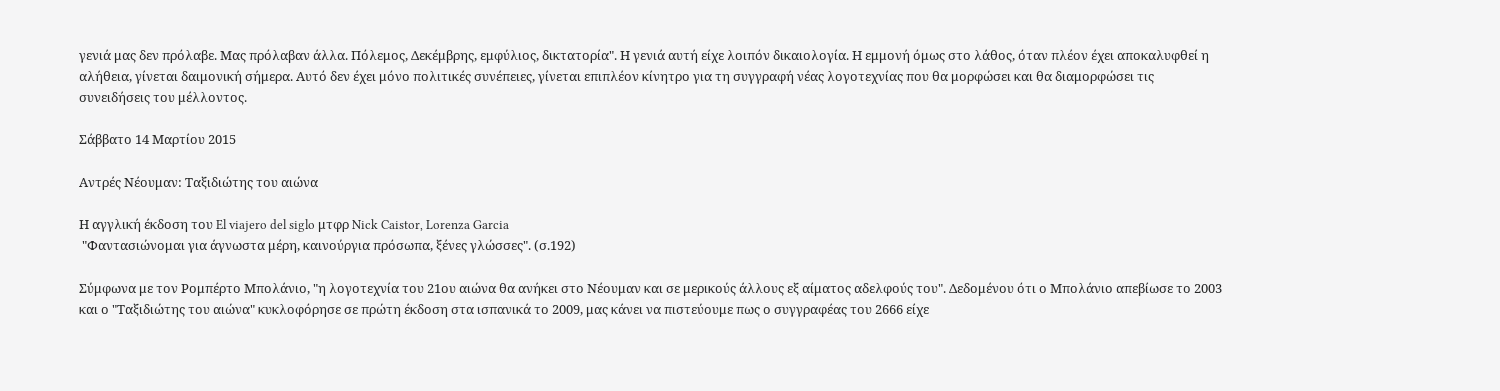γενιά μας δεν πρόλαβε. Μας πρόλαβαν άλλα. Πόλεμος, Δεκέμβρης, εμφύλιος, δικτατορία". Η γενιά αυτή είχε λοιπόν δικαιολογία. Η εμμονή όμως στο λάθος, όταν πλέον έχει αποκαλυφθεί η αλήθεια, γίνεται δαιμονική σήμερα. Αυτό δεν έχει μόνο πολιτικές συνέπειες, γίνεται επιπλέον κίνητρο για τη συγγραφή νέας λογοτεχνίας που θα μορφώσει και θα διαμορφώσει τις συνειδήσεις του μέλλοντος.

Σάββατο 14 Μαρτίου 2015

Αντρές Νέουμαν: Ταξιδιώτης του αιώνα

Η αγγλική έκδοση του El viajero del siglo μτφρ Nick Caistor, Lorenza Garcia
 "Φαντασιώνομαι για άγνωστα μέρη, καινούργια πρόσωπα, ξένες γλώσσες". (σ.192)

Σύμφωνα με τον Ρομπέρτο Μπολάνιο, "η λογοτεχνία του 21ου αιώνα θα ανήκει στο Νέουμαν και σε μερικούς άλλους εξ αίματος αδελφούς του". Δεδομένου ότι ο Μπολάνιο απεβίωσε το 2003 και ο "Ταξιδιώτης του αιώνα" κυκλοφόρησε σε πρώτη έκδοση στα ισπανικά το 2009, μας κάνει να πιστεύουμε πως ο συγγραφέας του 2666 είχε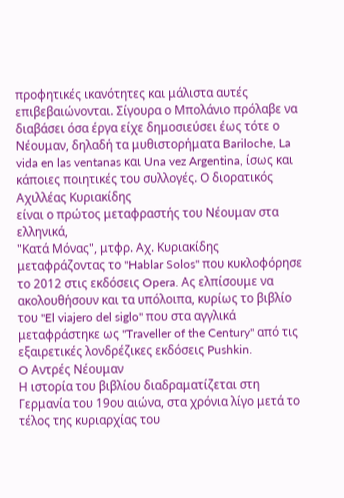προφητικές ικανότητες και μάλιστα αυτές επιβεβαιώνονται. Σίγουρα ο Μπολάνιο πρόλαβε να διαβάσει όσα έργα είχε δημοσιεύσει έως τότε ο Νέουμαν, δηλαδή τα μυθιστορήματα Bariloche, La vida en las ventanas και Una vez Argentina, ίσως και κάποιες ποιητικές του συλλογές. Ο διορατικός Αχιλλέας Κυριακίδης
είναι ο πρώτος μεταφραστής του Νέουμαν στα ελληνικά,
"Κατά Μόνας", μτφρ. Αχ. Κυριακίδης
μεταφράζοντας το "Hablar Solos" που κυκλοφόρησε το 2012 στις εκδόσεις Opera. Ας ελπίσουμε να ακολουθήσουν και τα υπόλοιπα, κυρίως το βιβλίο του "El viajero del siglo" που στα αγγλικά μεταφράστηκε ως "Traveller of the Century" από τις εξαιρετικές λονδρέζικες εκδόσεις Pushkin.
O Αντρές Νέουμαν
Η ιστορία του βιβλίου διαδραματίζεται στη Γερμανία του 19ου αιώνα, στα χρόνια λίγο μετά το τέλος της κυριαρχίας του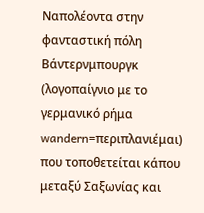Ναπολέοντα στην φανταστική πόλη Βάντερνμπουργκ (λογοπαίγνιο με το γερμανικό ρήμα wandern=περιπλανιέμαι) που τοποθετείται κάπου μεταξύ Σαξωνίας και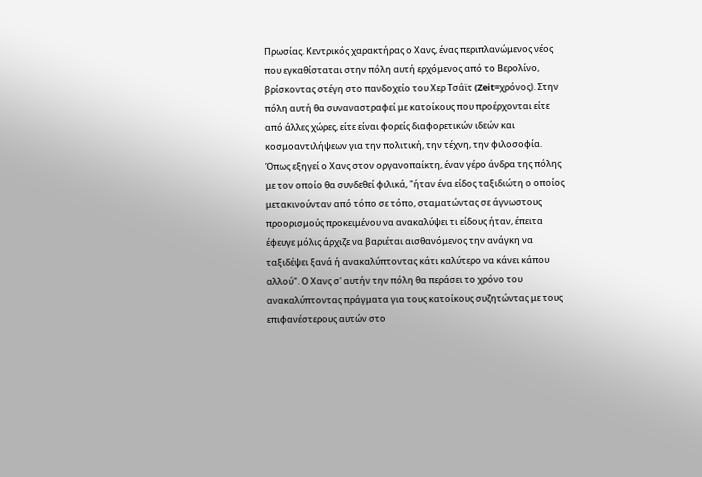Πρωσίας. Κεντρικός χαρακτήρας ο Χανς, ένας περιπλανώμενος νέος που εγκαθίσταται στην πόλη αυτή ερχόμενος από το Βερολίνο, βρίσκοντας στέγη στο πανδοχείο του Χερ Τσάϊτ (Zeit=χρόνος). Στην πόλη αυτή θα συναναστραφεί με κατοίκους που προέρχονται είτε από άλλες χώρες, είτε είναι φορείς διαφορετικών ιδεών και κοσμοαντιλήψεων για την πολιτική, την τέχνη, την φιλοσοφία. Όπως εξηγεί ο Χανς στον οργανοπαίκτη, έναν γέρο άνδρα της πόλης με τον οποίο θα συνδεθεί φιλικά, "ήταν ένα είδος ταξιδιώτη ο οποίος μετακινούνταν από τόπο σε τόπο, σταματώντας σε άγνωστους προορισμούς προκειμένου να ανακαλύψει τι είδους ήταν, έπειτα έφευγε μόλις άρχιζε να βαριέται αισθανόμενος την ανάγκη να ταξιδέψει ξανά ή ανακαλύπτοντας κάτι καλύτερο να κάνει κάπου αλλού". Ο Χανς σ' αυτήν την πόλη θα περάσει το χρόνο του ανακαλύπτοντας πράγματα για τους κατοίκους συζητώντας με τους επιφανέστερους αυτών στο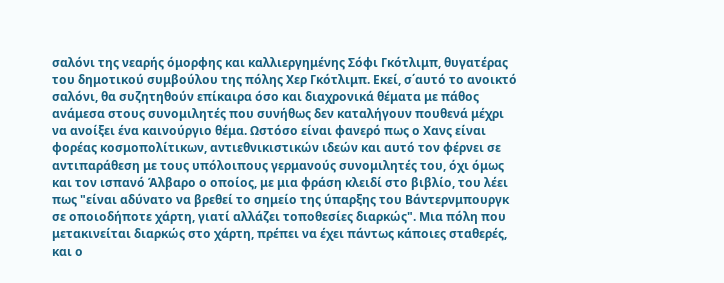σαλόνι της νεαρής όμορφης και καλλιεργημένης Σόφι Γκότλιμπ, θυγατέρας του δημοτικού συμβούλου της πόλης Χερ Γκότλιμπ. Εκεί, σ΄αυτό το ανοικτό σαλόνι, θα συζητηθούν επίκαιρα όσο και διαχρονικά θέματα με πάθος ανάμεσα στους συνομιλητές που συνήθως δεν καταλήγουν πουθενά μέχρι να ανοίξει ένα καινούργιο θέμα. Ωστόσο είναι φανερό πως ο Χανς είναι φορέας κοσμοπολίτικων, αντιεθνικιστικών ιδεών και αυτό τον φέρνει σε αντιπαράθεση με τους υπόλοιπους γερμανούς συνομιλητές του, όχι όμως και τον ισπανό Άλβαρο ο οποίος, με μια φράση κλειδί στο βιβλίο, του λέει πως "είναι αδύνατο να βρεθεί το σημείο της ύπαρξης του Βάντερνμπουργκ σε οποιοδήποτε χάρτη, γιατί αλλάζει τοποθεσίες διαρκώς". Μια πόλη που μετακινείται διαρκώς στο χάρτη, πρέπει να έχει πάντως κάποιες σταθερές, και ο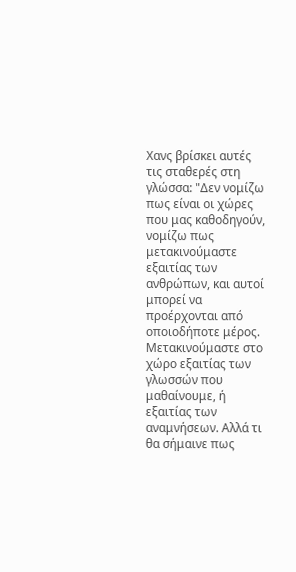Χανς βρίσκει αυτές τις σταθερές στη γλώσσα: "Δεν νομίζω πως είναι οι χώρες που μας καθοδηγούν, νομίζω πως μετακινούμαστε εξαιτίας των ανθρώπων, και αυτοί μπορεί να προέρχονται από οποιοδήποτε μέρος. Μετακινούμαστε στο χώρο εξαιτίας των γλωσσών που μαθαίνουμε, ή εξαιτίας των αναμνήσεων. Αλλά τι θα σήμαινε πως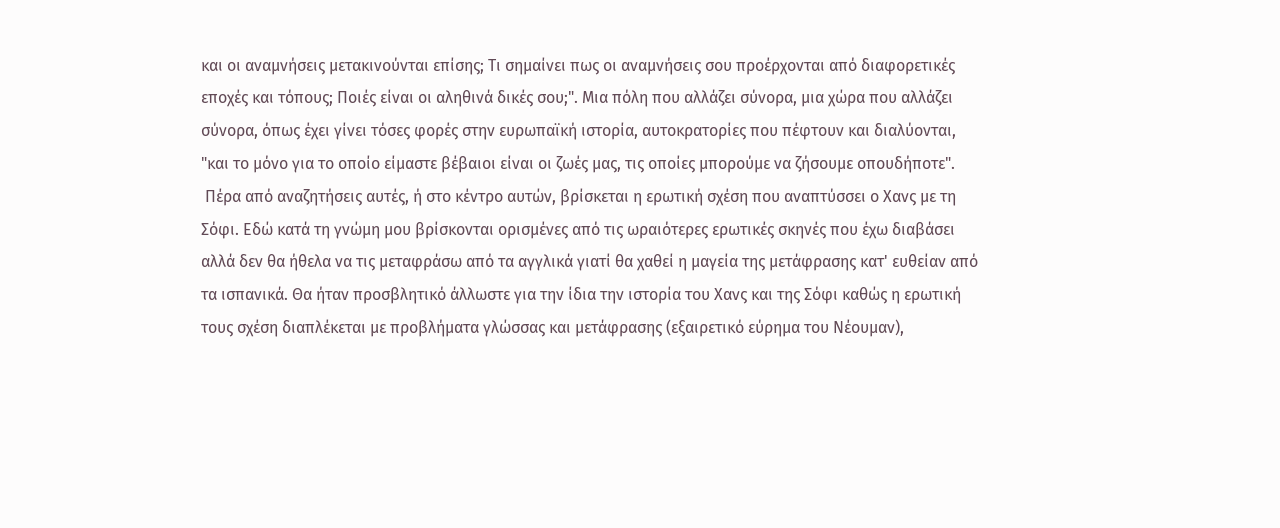και οι αναμνήσεις μετακινούνται επίσης; Τι σημαίνει πως οι αναμνήσεις σου προέρχονται από διαφορετικές εποχές και τόπους; Ποιές είναι οι αληθινά δικές σου;". Μια πόλη που αλλάζει σύνορα, μια χώρα που αλλάζει σύνορα, όπως έχει γίνει τόσες φορές στην ευρωπαϊκή ιστορία, αυτοκρατορίες που πέφτουν και διαλύονται, "και το μόνο για το οποίο είμαστε βέβαιοι είναι οι ζωές μας, τις οποίες μπορούμε να ζήσουμε οπουδήποτε".
 Πέρα από αναζητήσεις αυτές, ή στο κέντρο αυτών, βρίσκεται η ερωτική σχέση που αναπτύσσει ο Χανς με τη Σόφι. Εδώ κατά τη γνώμη μου βρίσκονται ορισμένες από τις ωραιότερες ερωτικές σκηνές που έχω διαβάσει αλλά δεν θα ήθελα να τις μεταφράσω από τα αγγλικά γιατί θα χαθεί η μαγεία της μετάφρασης κατ' ευθείαν από τα ισπανικά. Θα ήταν προσβλητικό άλλωστε για την ίδια την ιστορία του Χανς και της Σόφι καθώς η ερωτική τους σχέση διαπλέκεται με προβλήματα γλώσσας και μετάφρασης (εξαιρετικό εύρημα του Νέουμαν),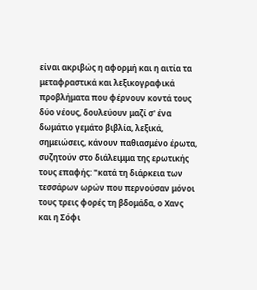είναι ακριβώς η αφορμή και η αιτία τα μεταφραστικά και λεξικογραφικά προβλήματα που φέρνουν κοντά τους δύο νέους, δουλεύουν μαζί σ' ένα δωμάτιο γεμάτο βιβλία, λεξικά, σημειώσεις, κάνουν παθιασμένο έρωτα, συζητούν στο διάλειμμα της ερωτικής τους επαφής: "κατά τη διάρκεια των τεσσάρων ωρών που περνούσαν μόνοι τους τρεις φορές τη βδομάδα, ο Χανς και η Σόφι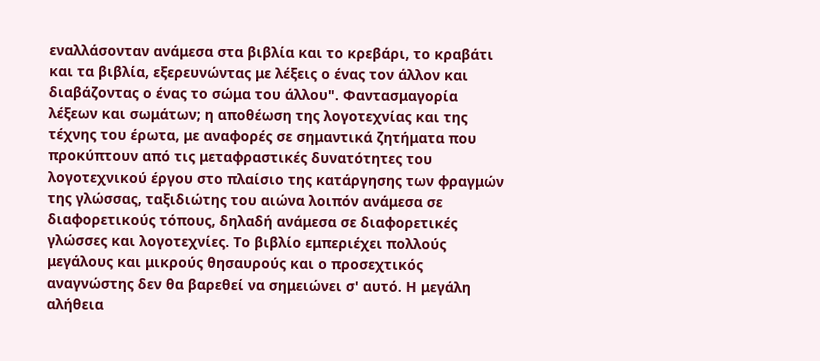εναλλάσονταν ανάμεσα στα βιβλία και το κρεβάρι, το κραβάτι και τα βιβλία, εξερευνώντας με λέξεις ο ένας τον άλλον και διαβάζοντας ο ένας το σώμα του άλλου". Φαντασμαγορία λέξεων και σωμάτων; η αποθέωση της λογοτεχνίας και της τέχνης του έρωτα, με αναφορές σε σημαντικά ζητήματα που προκύπτουν από τις μεταφραστικές δυνατότητες του λογοτεχνικού έργου στο πλαίσιο της κατάργησης των φραγμών της γλώσσας, ταξιδιώτης του αιώνα λοιπόν ανάμεσα σε διαφορετικούς τόπους, δηλαδή ανάμεσα σε διαφορετικές γλώσσες και λογοτεχνίες. Το βιβλίο εμπεριέχει πολλούς μεγάλους και μικρούς θησαυρούς και ο προσεχτικός αναγνώστης δεν θα βαρεθεί να σημειώνει σ' αυτό. Η μεγάλη αλήθεια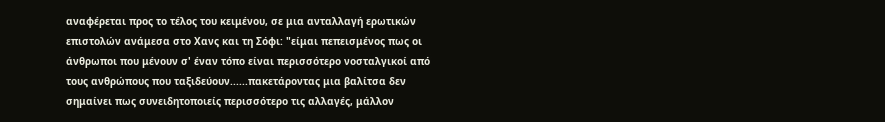αναφέρεται προς το τέλος του κειμένου, σε μια ανταλλαγή ερωτικών επιστολών ανάμεσα στο Χανς και τη Σόφι: "είμαι πεπεισμένος πως οι άνθρωποι που μένουν σ' έναν τόπο είναι περισσότερο νοσταλγικοί από τους ανθρώπους που ταξιδεύουν......πακετάροντας μια βαλίτσα δεν σημαίνει πως συνειδητοποιείς περισσότερο τις αλλαγές, μάλλον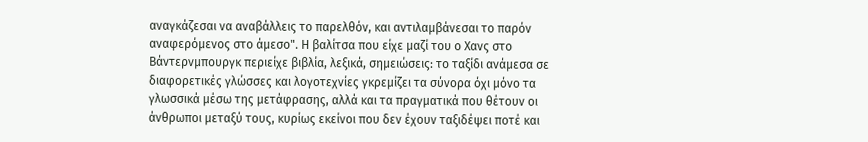αναγκάζεσαι να αναβάλλεις το παρελθόν, και αντιλαμβάνεσαι το παρόν αναφερόμενος στο άμεσο". Η βαλίτσα που είχε μαζί του ο Χανς στο Βάντερνμπουργκ περιείχε βιβλία, λεξικά, σημειώσεις: το ταξίδι ανάμεσα σε διαφορετικές γλώσσες και λογοτεχνίες γκρεμίζει τα σύνορα όχι μόνο τα γλωσσικά μέσω της μετάφρασης, αλλά και τα πραγματικά που θέτουν οι άνθρωποι μεταξύ τους, κυρίως εκείνοι που δεν έχουν ταξιδέψει ποτέ και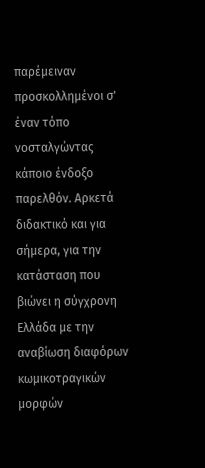παρέμειναν προσκολλημένοι σ' έναν τόπο νοσταλγώντας κάποιο ένδοξο παρελθόν. Αρκετά διδακτικό και για σήμερα, για την κατάσταση που βιώνει η σύγχρονη Ελλάδα με την αναβίωση διαφόρων κωμικοτραγικών μορφών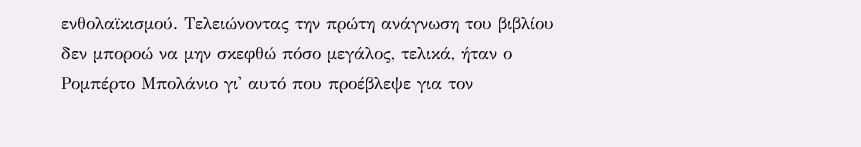ενθολαϊκισμού. Τελειώνοντας την πρώτη ανάγνωση του βιβλίου δεν μποροώ να μην σκεφθώ πόσο μεγάλος, τελικά, ήταν ο Ρομπέρτο Μπολάνιο γι' αυτό που προέβλεψε για τον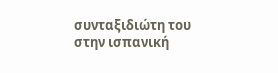συνταξιδιώτη του στην ισπανική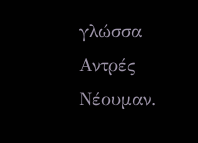γλώσσα Αντρές Νέουμαν.